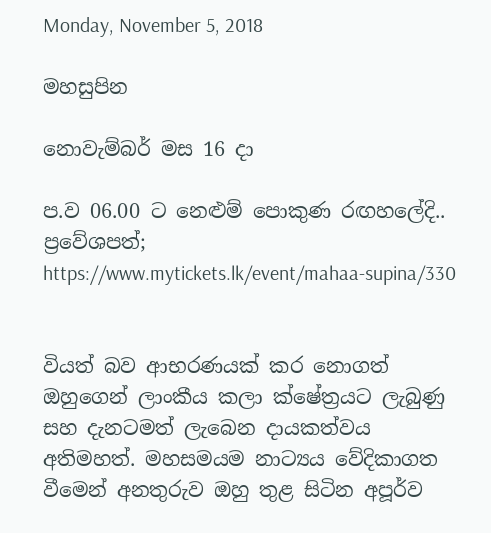Monday, November 5, 2018

මහසුපින

නොවැම්බර් මස 16 දා

ප.ව 06.00 ට නෙළුම් පොකුණ රඟහලේදි..
ප්‍රවේශපත්; https://www.mytickets.lk/event/mahaa-supina/330


වියත් බව ආභරණයක් කර නොගත් ඔහුගෙන් ලාංකීය කලා ක්ෂේත්‍රයට ලැබුණු සහ දැනටමත් ලැබෙන දායකත්වය අතිමහත්. මහසමයම නාට්‍යය වේදිකාගත වීමෙන් අනතුරුව ඔහු තුළ සිටින අපූර්ව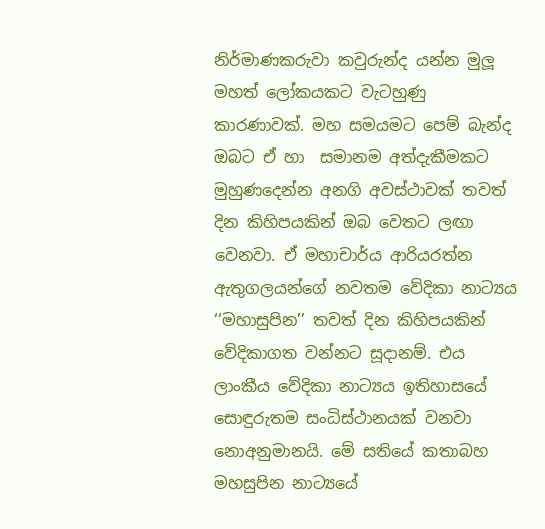නිර්මාණකරුවා කවුරුන්ද යන්න මුලූ මහත් ලෝකයකට වැටහුණු කාරණාවක්. මහ සමයමට පෙම් බැන්ද ඔබට ඒ හා  සමානම අත්දැකීමකට මුහුණදෙන්න අනගි අවස්ථාවක් තවත් දින කිහිපයකින් ඔබ වෙතට ලඟා වෙනවා. ඒ මහාචාර්ය ආරියරත්න ඇතුගලයන්ගේ නවතම වේදිකා නාට්‍යය ‘‘මහාසුපින’’ තවත් දින කිහිපයකින් වේදිකාගත වන්නට සූදානම්. එය ලාංකීය වේදිකා නාට්‍යය ඉතිහාසයේ සොඳුරුතම සංධිස්ථානයක් වනවා නොඅනුමානයි. මේ සතියේ කතාබහ මහසුපින නාට්‍යයේ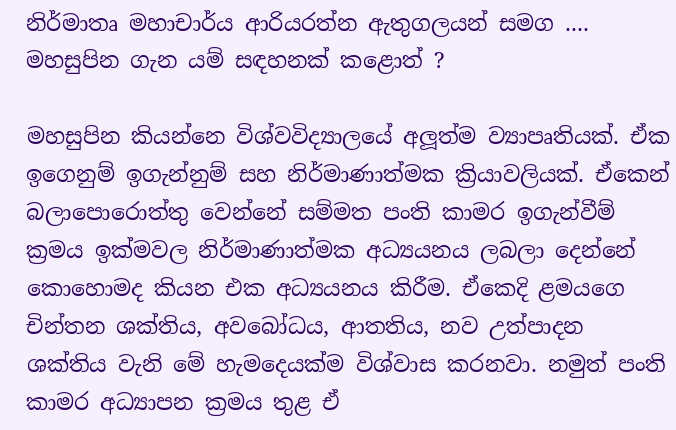නිර්මාතෘ මහාචාර්ය ආරියරත්න ඇතුගලයන් සමග ....
මහසුපින ගැන යම් සඳහනක් කළොත් ?

මහසුපින කියන්නෙ විශ්වවිද්‍යාලයේ අලූත්ම ව්‍යාපෘතියක්. ඒක ඉගෙනුම් ඉගැන්නුම් සහ නිර්මාණාත්මක ක්‍රියාවලියක්. ඒකෙන් බලාපොරොත්තු වෙන්නේ සම්මත පංති කාමර ඉගැන්වීම් ක්‍රමය ඉක්මවල නිර්මාණාත්මක අධ්‍යයනය ලබලා දෙන්නේ කොහොමද කියන එක අධ්‍යයනය කිරීම. ඒකෙදි ළමයගෙ චින්තන ශක්තිය, අවබෝධය, ආතතිය, නව උත්පාදන ශක්තිය වැනි මේ හැමදෙයක්ම විශ්වාස කරනවා. නමුත් පංති කාමර අධ්‍යාපන ක්‍රමය තුළ ඒ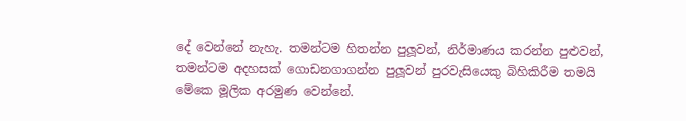දේ වෙන්නේ නැහැ. තමන්ටම හිතන්න පුලූවන්, නිර්මාණය කරන්න පුළුවන්, තමන්ටම අදහසක් ගොඩනගාගන්න පුලූවන් පුරවැසියෙකු බිහිකිරීම තමයි මේකෙ මූලික අරමුණ වෙන්නේ.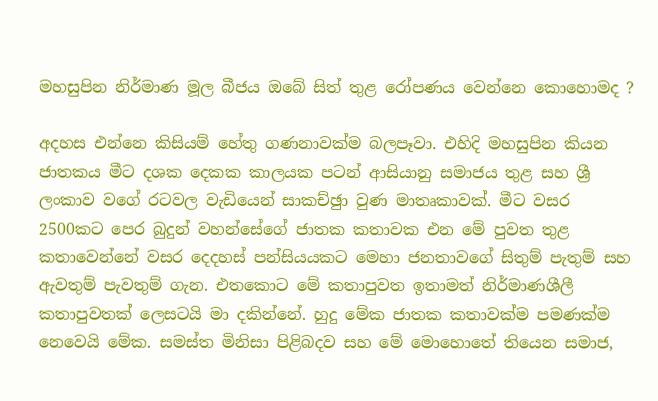මහසුපින නිර්මාණ මූල බීජය ඔබේ සිත් තුළ රෝපණය වෙන්නෙ කොහොමද ?

අදහස එන්නෙ කිසියම් හේතු ගණනාවක්ම බලපෑවා. එහිදි මහසුපින කියන ජාතකය මීට දශක දෙකක කාලයක පටන් ආසියානු සමාජය තුළ සහ ශ්‍රී ලංකාව වගේ රටවල වැඩියෙන් සාකච්ඡුා වුණ මාතෘකාවක්. මීට වසර 2500කට පෙර බුදුන් වහන්සේගේ ජාතක කතාවක එන මේ පුවත තුළ කතාවෙන්නේ වසර දෙදහස් පන්සියයකට මෙහා ජනතාවගේ සිතුම් පැතුම් සහ ඇවතුම් පැවතුම් ගැන. එතකොට මේ කතාපුවත ඉතාමත් නිර්මාණශීලී කතාපුවතක් ලෙසටයි මා දකින්නේ. හුදු මේක ජාතක කතාවක්ම පමණක්ම නෙවෙයි මේක. සමස්ත මිනිසා පිළිබදව සහ මේ මොහොතේ තියෙන සමාජ,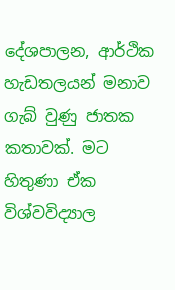දේශපාලන, ආර්ථික හැඩතලයන් මනාව ගැබ් වුණු ජාතක කතාවක්. මට හිතුණා ඒක විශ්වවිද්‍යාල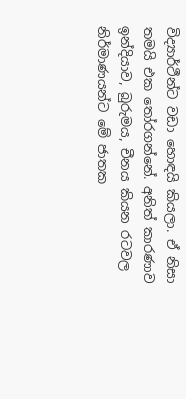විද්‍යාර්ථීන්ට වඩා හොඳයි කියලා. ඒ නිසා තමයි එක තෝරගන්නේ. අනිත් කාරණාව ඉන්දියාව, බුරුමය, චීනය කියන රටවල නිර්මාණයන්ට මේ ජාතක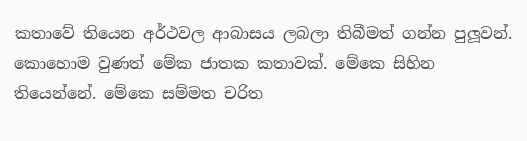කතාවේ තියෙන අර්ථවල ආබාසය ලබලා තිබීමත් ගන්න පුලූවන්. කොහොම වුණත් මේක ජාතක කතාවක්. මේකෙ සිහින තියෙන්නේ. මේකෙ සම්මත චරිත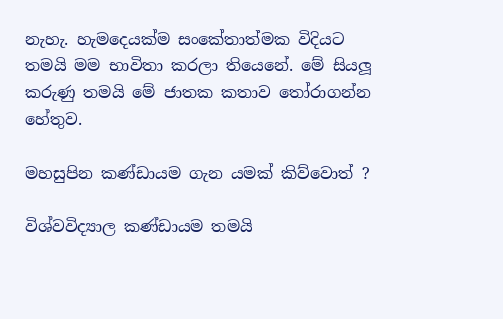නැහැ. හැමදෙයක්ම සංකේතාත්මක විදියට තමයි මම භාවිතා කරලා තියෙනේ. මේ සියලූ කරුණු තමයි මේ ජාතක කතාව තෝරාගන්න හේතුව.

මහසුපින කණ්ඩායම ගැන යමක් කිව්වොත් ?

විශ්වවිද්‍යාල කණ්ඩායම තමයි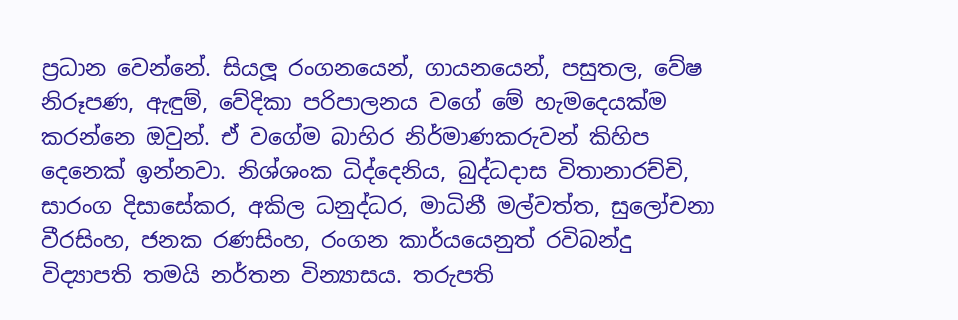ප්‍රධාන වෙන්නේ. සියලූ රංගනයෙන්, ගායනයෙන්, පසුතල, වේෂ නිරූපණ, ඇඳුම්, වේදිකා පරිපාලනය වගේ මේ හැමදෙයක්ම කරන්නෙ ඔවුන්. ඒ වගේම බාහිර නිර්මාණකරුවන් කිහිප දෙනෙක් ඉන්නවා. නිශ්ශංක ධිද්දෙනිය, බුද්ධදාස විතානාරච්චි, සාරංග දිසාසේකර, අකිල ධනුද්ධර, මාධිනී මල්වත්ත, සුලෝචනා වීරසිංහ, ජනක රණසිංහ, රංගන කාර්යයෙනුත් රවිබන්දු විද්‍යාපති තමයි නර්තන වින්‍යාසය. තරුපති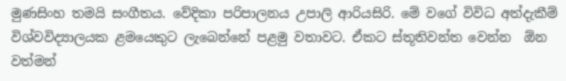මුණසිංහ තමයි සංගීතය. වේදිකා පරිපාලනය උපාලි ආරියසිරි. මේ වගේ විවිධ අත්දැකීම් විශ්වවිද්‍යාලයක ළමයෙකුට ලැබෙන්නේ පළමු වතාවට. ඒකට ස්තූතිවන්ත වෙන්න  ඕන වත්මන්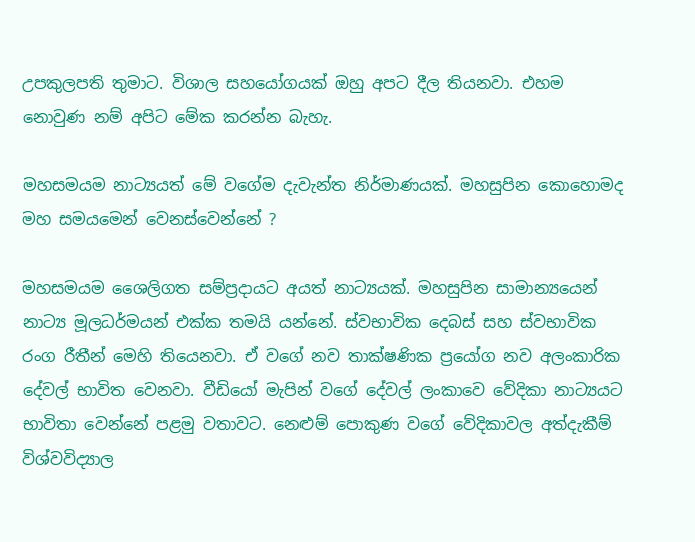උපකුලපති තුමාට. විශාල සහයෝගයක් ඔහු අපට දීල තියනවා. එහම නොවුණ නම් අපිට මේක කරන්න බැහැ.

මහසමයම නාට්‍යයත් මේ වගේම දැවැන්ත නිර්මාණයක්. මහසුපින කොහොමද මහ සමයමෙන් වෙනස්වෙන්නේ ?

මහසමයම ශෛලිගත සම්ප්‍රදායට අයත් නාට්‍යයක්. මහසුපින සාමාන්‍යයෙන් නාට්‍ය මූලධර්මයන් එක්ක තමයි යන්නේ. ස්වභාවික දෙබස් සහ ස්වභාවික රංග රීතීන් මෙහි තියෙනවා. ඒ වගේ නව තාක්ෂණික ප්‍රයෝග නව අලංකාරික දේවල් භාවිත වෙනවා. වීඩියෝ මැපින් වගේ දේවල් ලංකාවෙ වේදිකා නාට්‍යයට භාවිතා වෙන්නේ පළමු වතාවට. නෙළුම් පොකුණ වගේ වේදිකාවල අත්දැකීම් විශ්වවිද්‍යාල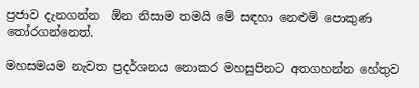ප්‍රජාව දැනගන්න  ඕන නිසාම තමයි මේ සඳහා නෙළුම් පොකුණ තෝරගන්නෙත්.

මහසමයම නැවත ප්‍රදර්ශනය නොකර මහසුපිනට අතගහන්න හේතුව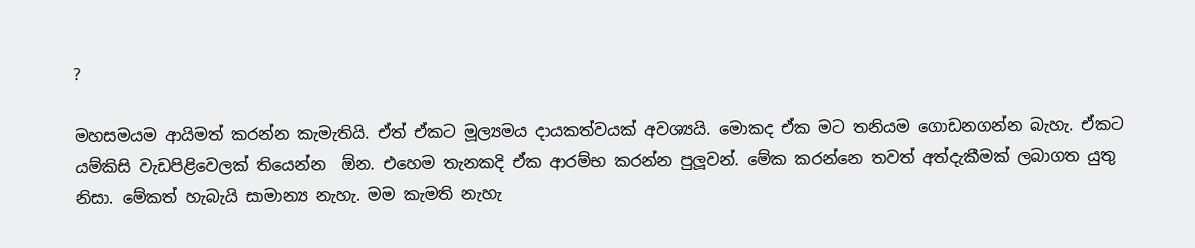?

මහසමයම ආයිමත් කරන්න කැමැතියි. ඒත් ඒකට මූල්‍යමය දායකත්වයක් අවශ්‍යයි. මොකද ඒක මට තනියම ගොඩනගන්න බැහැ. ඒකට යම්කිසි වැඩපිළිවෙලක් තියෙන්න  ඕන. එහෙම තැනකදි ඒක ආරම්භ කරන්න පුලූවන්. මේක කරන්නෙ තවත් අත්දැකීමක් ලබාගත යුතු නිසා. මේකත් හැබැයි සාමාන්‍ය නැහැ. මම කැමති නැහැ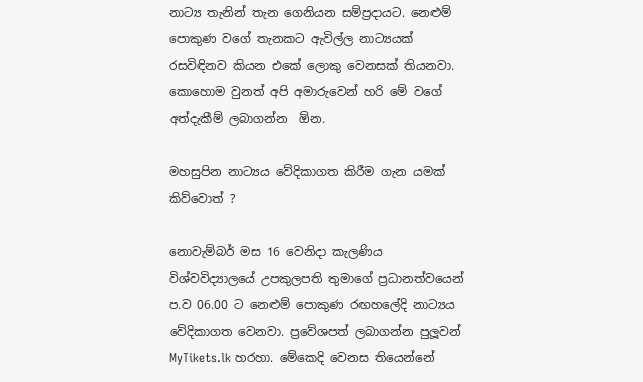නාට්‍ය තැනින් තැන ගෙනියන සම්ප්‍රදායට. නෙළුම් පොකුණ වගේ තැනකට ඇවිල්ල නාට්‍යයක් රසවිඳිනව කියන එකේ ලොකු වෙනසක් තියනවා. කොහොම වුනත් අපි අමාරුවෙන් හරි මේ වගේ අත්දැකීම් ලබාගන්න  ඕන.

මහසුපින නාට්‍යය වේදිකාගත කිරීම ගැන යමක් කිව්වොත් ?

නොවැම්බර් මස 16 වෙනිදා කැලණිය විශ්වවිද්‍යාලයේ උපකුලපති තුමාගේ ප්‍රධානත්වයෙන් ප.ව 06.00 ට නෙළුම් පොකුණ රඟහලේදි නාට්‍යය වේදිකාගත වෙනවා. ප්‍රවේශපත් ලබාගන්න පුලූවන් MyTikets.lk හරහා. මේකෙදි වෙනස තියෙන්නේ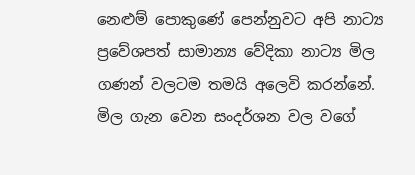නෙළුම් පොකුණේ පෙන්නුවට අපි නාට්‍ය ප්‍රවේශපත් සාමාන්‍ය වේදිකා නාට්‍ය මිල ගණන් වලටම තමයි අලෙවි කරන්නේ. මිල ගැන වෙන සංදර්ශන වල වගේ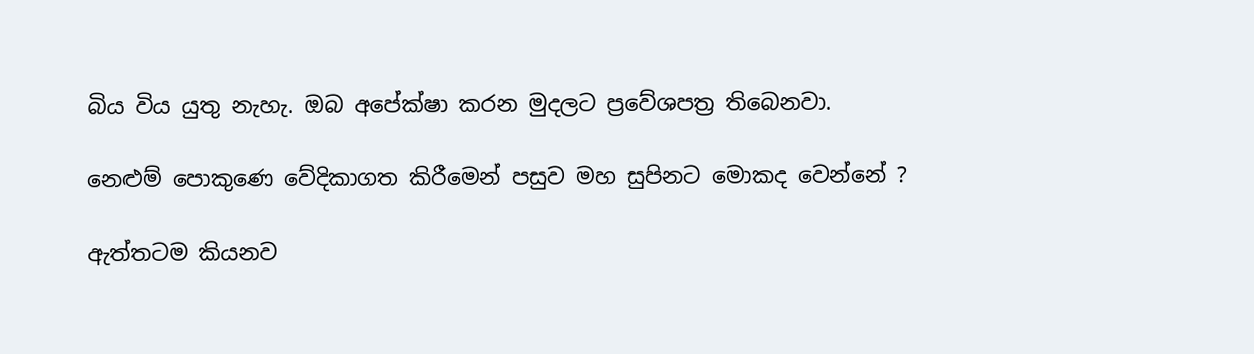බිය විය යුතු නැහැ. ඔබ අපේක්ෂා කරන මුදලට ප්‍රවේශපත්‍ර තිබෙනවා.

නෙළුම් පොකුණෙ වේදිකාගත කිරීමෙන් පසුව මහ සුපිනට මොකද වෙන්නේ ?

ඇත්තටම කියනව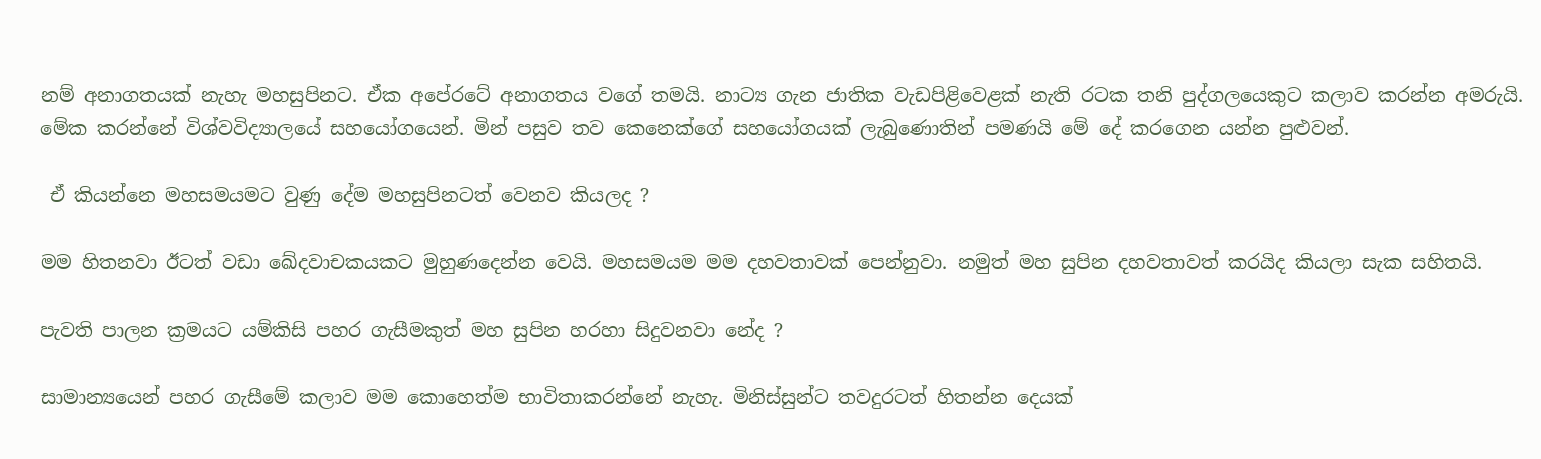නම් අනාගතයක් නැහැ මහසුපිනට. ඒක අපේරටේ අනාගතය වගේ තමයි. නාට්‍ය ගැන ජාතික වැඩපිළිවෙළක් නැති රටක තනි පුද්ගලයෙකුට කලාව කරන්න අමරුයි. මේක කරන්නේ විශ්වවිද්‍යාලයේ සහයෝගයෙන්. මින් පසුව තව කෙනෙක්ගේ සහයෝගයක් ලැබුණොතින් පමණයි මේ දේ කරගෙන යන්න පුළුවන්.

 ඒ කියන්නෙ මහසමයමට වුණු දේම මහසුපිනටත් වෙනව කියලද ?

මම හිතනවා ඊටත් වඩා ඛේදවාචකයකට මුහුණදෙන්න වෙයි. මහසමයම මම දහවතාවක් පෙන්නුවා. නමුත් මහ සුපින දහවතාවත් කරයිද කියලා සැක සහිතයි.

පැවති පාලන ක්‍රමයට යම්කිසි පහර ගැසීමකුත් මහ සුපින හරහා සිදුවනවා නේද ?

සාමාන්‍යයෙන් පහර ගැසීමේ කලාව මම කොහෙත්ම භාවිතාකරන්නේ නැහැ. මිනිස්සුන්ට තවදුරටත් හිතන්න දෙයක්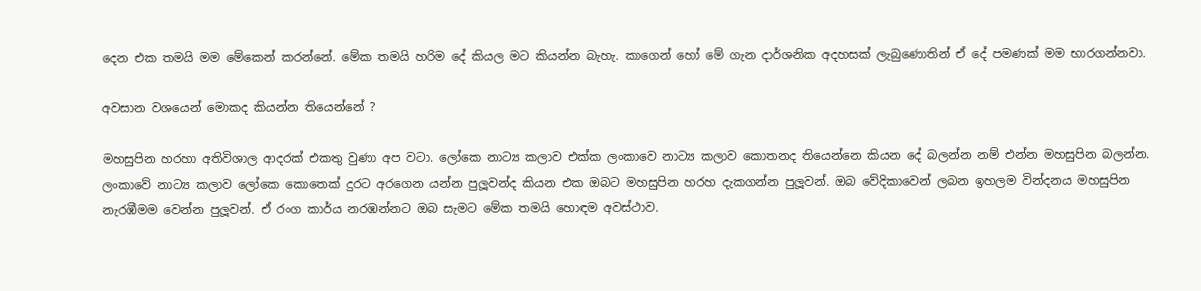දෙන එක තමයි මම මේකෙන් කරන්නේ. මේක තමයි හරිම දේ කියල මට කියන්න බැහැ. කාගෙන් හෝ මේ ගැන දාර්ශනික අදහසක් ලැබුණොතින් ඒ දේ පමණක් මම භාරගන්නවා.

අවසාන වශයෙන් මොකද කියන්න තියෙන්නේ ?

මහසුපින හරහා අතිවිශාල ආදරක් එකතු වුණා අප වටා. ලෝකෙ නාට්‍ය කලාව එක්ක ලංකාවෙ නාට්‍ය කලාව කොතනද තියෙන්නෙ කියන දේ බලන්න නම් එන්න මහසුපින බලන්න. ලංකාවේ නාට්‍ය කලාව ලෝකෙ කොතෙක් දුරට අරගෙන යන්න පුලූවන්ද කියන එක ඔබට මහසුපින හරහ දැකගන්න පුලූවන්. ඔබ වේදිකාවෙන් ලබන ඉහලම වින්දනය මහසුපින නැරඹීමම වෙන්න පුලූවන්. ඒ රංග කාර්ය නරඹන්නට ඔබ සැමට මේක තමයි හොඳම අවස්ථාව.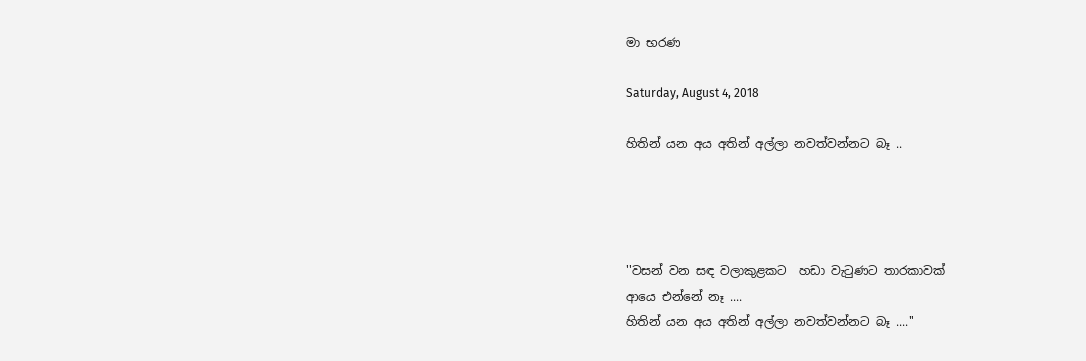මා භරණ

Saturday, August 4, 2018

හිතින් යන අය අතින් අල්ලා නවත්වන්නට බෑ ..




''වසන් වන සඳ වලාකුළකට  හඩා වැටුණට තාරකාවක්
ආයෙ එන්නේ නෑ ....
හිතින් යන අය අතින් අල්ලා නවත්වන්නට බෑ ....''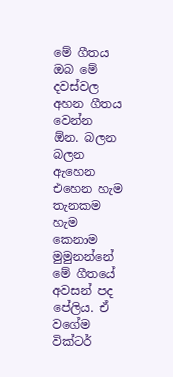මේ ගීතය ඔබ මේ දවස්වල අහන ගීතය වෙන්න  ඕන. බලන බලන ඇහෙන එහෙන හැම තැනකම හැම කෙනාම මුමුනන්නේ මේ ගීතයේ අවසන් පද පේලිය. ඒ වගේම වික්ටර්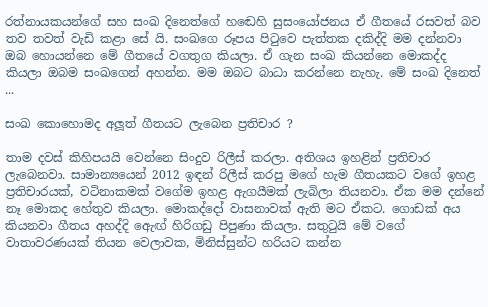රත්නායකයන්ගේ සහ සංඛ දිනෙත්ගේ හඬෙහි සුසංයෝජනය ඒ ගීතයේ රසවත් බව තව තවත් වැඩි කළා සේ යි. සංඛගෙ රූපය පිටුවෙ පැත්තක දකිද්දි මම දන්නවා ඔබ හොයන්නෙ මේ ගීතයේ වගතුග කියලා. ඒ ගැන සංඛ කියන්නෙ මොකද්ද කියලා ඔබම සංඛගෙන් අහන්න. මම ඔබට බාධා කරන්නෙ නැහැ. මේ සංඛ දිනෙත් ...

සංඛ කොහොමද අලූත් ගීතයට ලැබෙන ප්‍රතිචාර ?

තාම දවස් කිහිපයයි වෙන්නෙ සිංදුව රිලීස් කරලා. අතිශය ඉහළින් ප්‍රතිචාර ලැබෙනවා. සාමාන්‍යයෙන් 2012 ඉඳන් රිලීස් කරපු මගේ හැම ගීතයකට වගේ ඉහළ ප්‍රතිචාරයක්, වටිනාකමක් වගේම ඉහළ ඇගයීමක් ලැබිලා තියනවා. ඒක මම දන්නේ නෑ මොකද හේතුව කියලා. මොකද්දෝ වාසනාවක් ඇති මට ඒකට. ගොඩක් අය කියනවා ගීතය අහද්දි ඇෙඟ් හිරිගඩු පිපුණා කියලා. සතුටුයි මේ වගේ වාතාවරණයක් තියන වෙලාවක, මිනිස්සුන්ට හරියට කන්න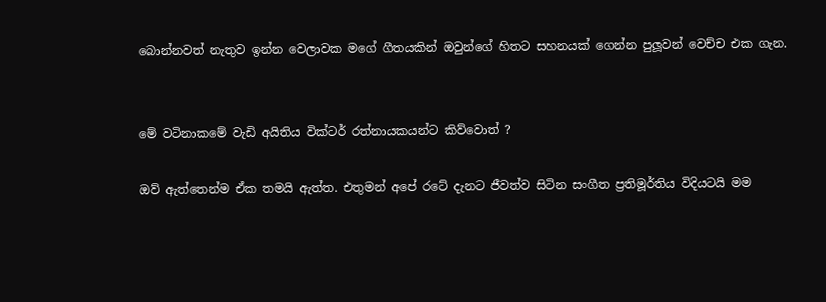බොන්නවත් නැතුව ඉන්න වෙලාවක මගේ ගීතයකින් ඔවුන්ගේ හිතට සහනයක් ගෙන්න පුලූවන් වෙච්ච එක ගැන.


මේ වටිනාකමේ වැඩි අයිතිය වික්ටර් රත්නායකයන්ට කිව්වොත් ?

ඔව් ඇත්තෙන්ම ඒක තමයි ඇත්ත. එතුමන් අපේ රටේ දැනට ජීවත්ව සිටින සංගීත ප්‍රතිමූර්තිය විදියටයි මම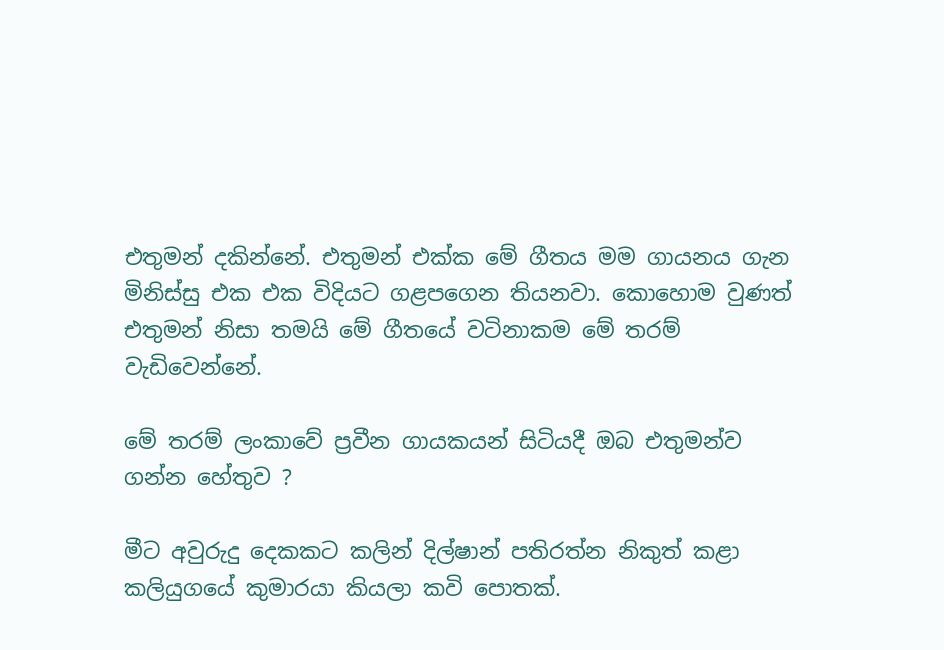එතුමන් දකින්නේ. එතුමන් එක්ක මේ ගීතය මම ගායනය ගැන මිනිස්සු එක එක විදියට ගළපගෙන තියනවා. කොහොම වුණත් එතුමන් නිසා තමයි මේ ගීතයේ වටිනාකම මේ තරම් වැඩිවෙන්නේ.

මේ තරම් ලංකාවේ ප්‍රවීන ගායකයන් සිටියදී ඔබ එතුමන්ව ගන්න හේතුව ?

මීට අවුරුදු දෙකකට කලින් දිල්ෂාන් පතිරත්න නිකුත් කළා කලියුගයේ කුමාරයා කියලා කවි පොතක්.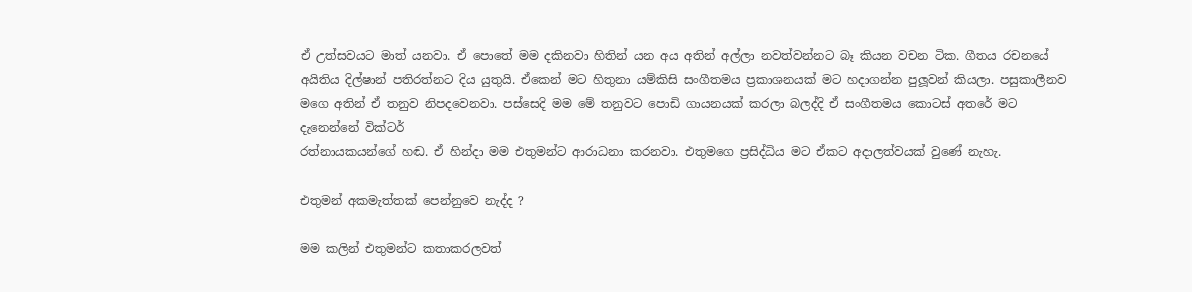ඒ උත්සවයට මාත් යනවා. ඒ පොතේ මම දකිනවා හිතින් යන අය අතින් අල්ලා නවත්වන්නට බෑ කියන වචන ටික. ගීතය රචනයේ අයිතිය දිල්ෂාන් පතිරත්නට දිය යුතුයි. ඒකෙන් මට හිතුනා යම්කිසි සංගීතමය ප්‍රකාශනයක් මට හදාගන්න පුලූවන් කියලා. පසුකාලීනව මගෙ අතින් ඒ තනුව නිපදවෙනවා. පස්සෙදි මම මේ තනුවට පොඩි ගායනයක් කරලා බලද්දි ඒ සංගීතමය කොටස් අතරේ මට දැනෙන්නේ වික්ටර්
රත්නායකයන්ගේ හඬ. ඒ හින්දා මම එතුමන්ට ආරාධනා කරනවා. එතුමගෙ ප්‍රසිද්ධිය මට ඒකට අදාලත්වයක් වුණේ නැහැ.

එතුමන් අකමැත්තක් පෙන්නුවෙ නැද්ද ?

මම කලින් එතුමන්ට කතාකරලවත්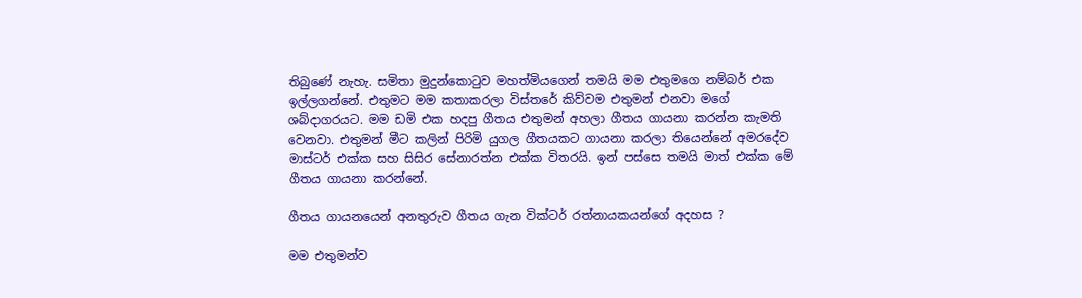තිබුණේ නැහැ. සමිතා මුදුන්කොටුව මහත්මියගෙන් තමයි මම එතුමගෙ නම්බර් එක ඉල්ලගන්නේ. එතුමට මම කතාකරලා විස්තරේ කිව්වම එතුමන් එනවා මගේ ශබ්දාගරයට. මම ඩමි එක හදපු ගීතය එතුමන් අහලා ගීතය ගායනා කරන්න කැමති වෙනවා. එතුමන් මීට කලින් පිරිමි යුගල ගීතයකට ගායනා කරලා තියෙන්නේ අමරදේව මාස්ටර් එක්ක සහ සිසිර සේනාරත්න එක්ක විතරයි. ඉන් පස්සෙ තමයි මාත් එක්ක මේ ගීතය ගායනා කරන්නේ.

ගීතය ගායනයෙන් අනතුරුව ගීතය ගැන වික්ටර් රත්නායකයන්ගේ අදහස ?

මම එතුමන්ව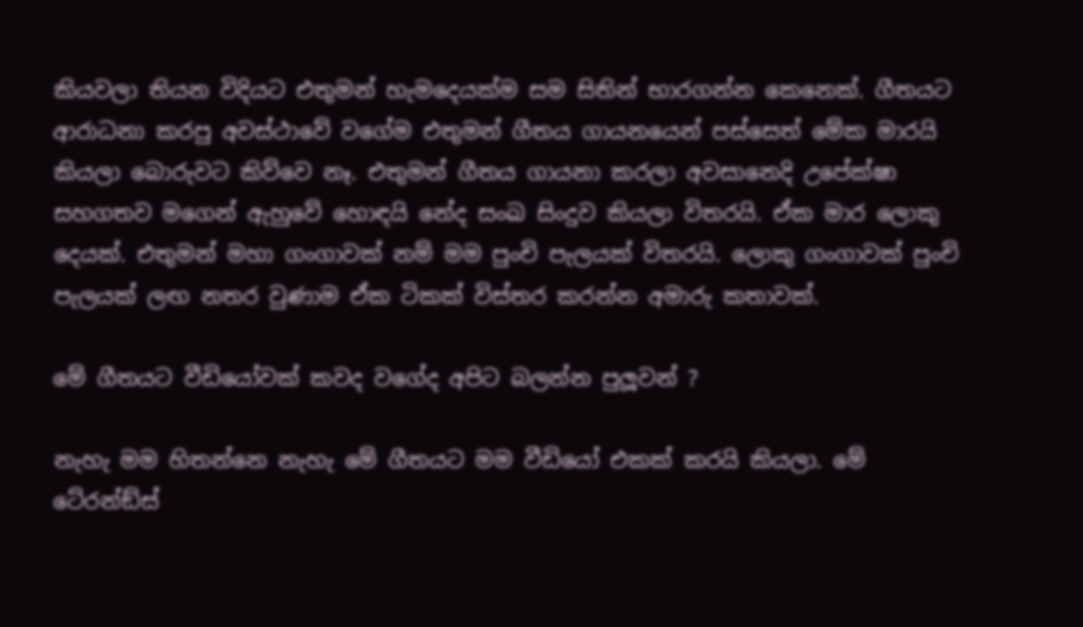කියවලා තියන විදියට එතුමන් හැමදෙයක්ම සම සිතින් භාරගන්න කෙනෙක්. ගීතයට ආරාධනා කරපු අවස්ථාවේ වගේම එතුමන් ගීතය ගායනයෙන් පස්සෙත් මේක මාරයි කියලා බොරුවට කිව්වෙ නෑ. එතුමන් ගීතය ගායනා කරලා අවසානෙදි උපේක්ෂා සහගතව මගෙන් ඇහුවේ හොඳයි නේද සංඛ සිංදුව කියලා විතරයි. ඒක මාර ලොකු දෙයක්. එතුමන් මහා ගංගාවක් නම් මම පුංචි පැලයක් විතරයි. ලොකු ගංගාවක් පුංචි පැලයක් ලඟ නතර වුණාම ඒක ටිකක් විස්තර කරන්න අමාරු කතාවක්.

මේ ගීතයට වීඩියෝවක් කවද වගේද අපිට බලන්න පුලූවන් ?

නැහැ මම හිතන්නෙ නැහැ මේ ගීතයට මම වීඩියෝ එකක් කරයි කියලා. මේ ටේ‍රන්ඞ්ස්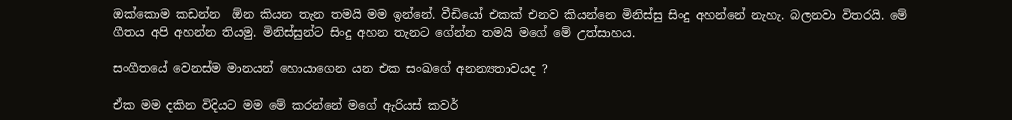ඔක්කොම කඩන්න  ඕන කියන තැන තමයි මම ඉන්නේ. වීඩියෝ එකක් එනව කියන්නෙ මිනිස්සු සිංදු අහන්නේ නැහැ. බලනවා විතරයි. මේ ගීතය අපි අහන්න තියමු. මිනිස්සුන්ට සිංදු අහන තැනට ගේන්න තමයි මගේ මේ උත්සාහය.

සංගීතයේ වෙනස්ම මානයන් හොයාගෙන යන එක සංඛගේ අනන්‍යතාවයද ?

ඒක මම දකින විදියට මම මේ කරන්නේ මගේ ඇරියස් කවර්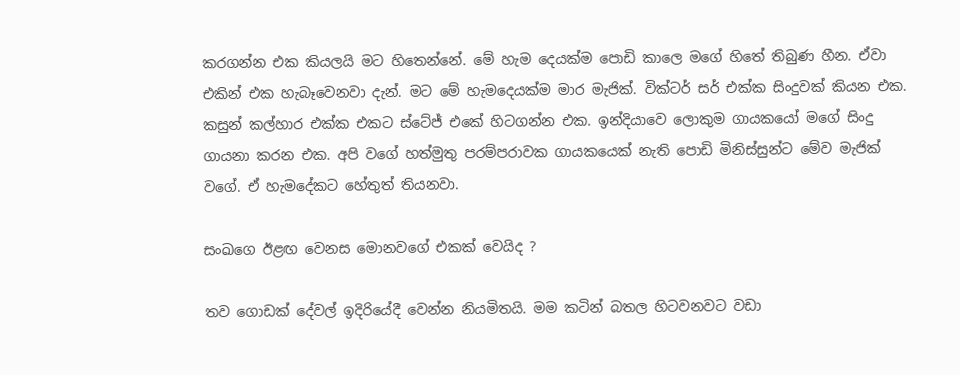කරගන්න එක කියලයි මට හිතෙන්නේ. මේ හැම දෙයක්ම පොඩි කාලෙ මගේ හිතේ තිබුණ හීන. ඒවා එකින් එක හැබෑවෙනවා දැන්. මට මේ හැමදෙයක්ම මාර මැජික්. වික්ටර් සර් එක්ක සිංදුවක් කියන එක. කසුන් කල්හාර එක්ක එකට ස්ටේජ් එකේ හිටගන්න එක. ඉන්දියාවෙ ලොකුම ගායකයෝ මගේ සිංදු ගායනා කරන එක. අපි වගේ හත්මුතු පරම්පරාවක ගායකයෙක් නැති පොඩි මිනිස්සුන්ට මේව මැජික් වගේ. ඒ හැමදේකට හේතුත් තියනවා.

සංඛගෙ ඊළඟ වෙනස මොනවගේ එකක් වෙයිද ?

තව ගොඩක් දේවල් ඉදිරියේදී වෙන්න නියමිතයි. මම කටින් බතල හිටවනවට වඩා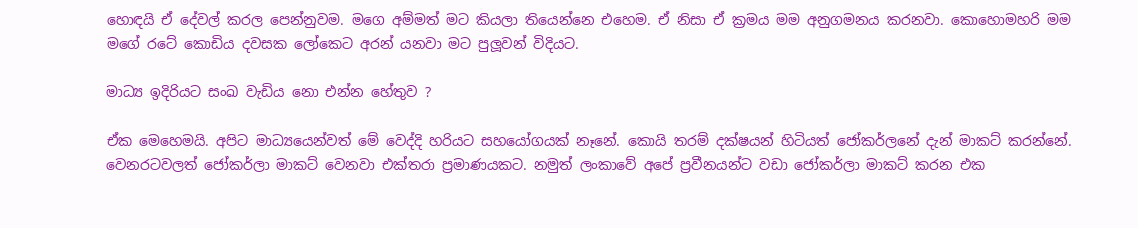හොඳයි ඒ දේවල් කරල පෙන්නුවම. මගෙ අම්මත් මට කියලා තියෙන්නෙ එහෙම. ඒ නිසා ඒ ක්‍රමය මම අනුගමනය කරනවා. කොහොමහරි මම මගේ රටේ කොඩිය දවසක ලෝකෙට අරන් යනවා මට පුලූවන් විදියට.

මාධ්‍ය ඉදිරියට සංඛ වැඩිය නො එන්න හේතුව ?

ඒක මෙහෙමයි. අපිට මාධ්‍යයෙන්වත් මේ වෙද්දි හරියට සහයෝගයක් නෑනේ. කොයි තරම් දක්ෂයන් හිටියත් ජෝකර්ලනේ දැන් මාකට් කරන්නේ. වෙනරටවලත් ජෝකර්ලා මාකට් වෙනවා එක්තරා ප්‍රමාණයකට. නමුත් ලංකාවේ අපේ ප්‍රවීනයන්ට වඩා ජෝකර්ලා මාකට් කරන එක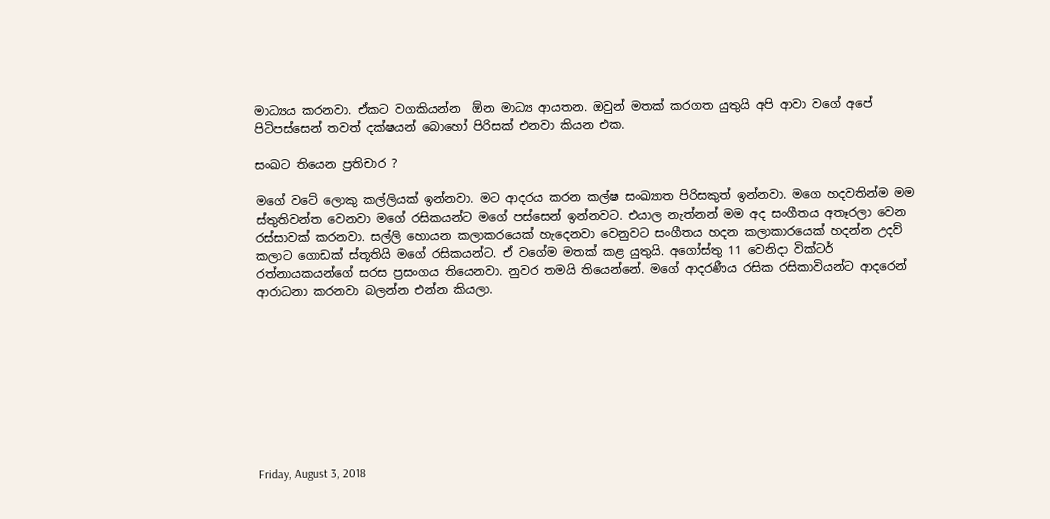මාධ්‍යය කරනවා. ඒකට වගකියන්න  ඕන මාධ්‍ය ආයතන. ඔවුන් මතක් කරගත යුතුයි අපි ආවා වගේ අපේ පිටිපස්සෙන් තවත් දක්ෂයන් බොහෝ පිරිසක් එනවා කියන එක.

සංඛට තියෙන ප්‍රතිචාර ?

මගේ වටේ ලොකු කල්ලියක් ඉන්නවා. මට ආදරය කරන කල්ෂ සංඛ්‍යාත පිරිසකුත් ඉන්නවා. මගෙ හදවතින්ම මම ස්තුතිවන්ත වෙනවා මගේ රසිකයන්ට මගේ පස්සෙන් ඉන්නවට. එයාල නැත්නන් මම අද සංගීතය අතෑරලා වෙන රස්සාවක් කරනවා. සල්ලි හොයන කලාකරයෙක් හැදෙනවා වෙනුවට සංගීතය හදන කලාකාරයෙක් හදන්න උදව් කලාට ගොඩක් ස්තූතියි මගේ රසිකයන්ට. ඒ වගේම මතක් කළ යුතුයි. අගෝස්තු 11 වෙනිදා වික්ටර් රත්නායකයන්ගේ සරස ප්‍රසංගය තියෙනවා. නුවර තමයි තියෙන්නේ. මගේ ආදරණීය රසික රසිකාවියන්ට ආදරෙන් ආරාධනා කරනවා බලන්න එන්න කියලා.









Friday, August 3, 2018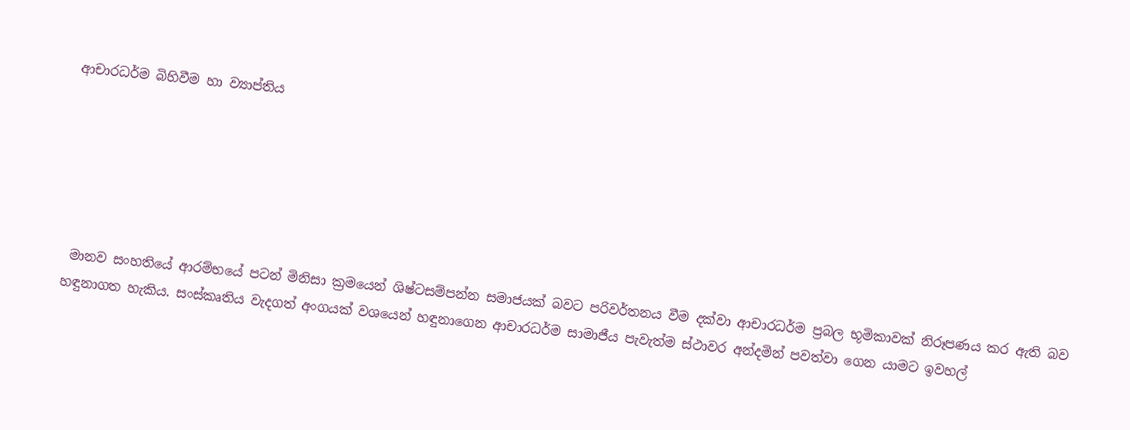ආචාරධර්ම බිහිවීම හා ව්‍යාප්තිය






 මානව සංහතියේ ආරම්භයේ පටන් මිනිසා ක්‍රමයෙන් ශිෂ්ටසම්පන්න සමාජයක් බවට පරිවර්තනය වීම දක්වා ආචාරධර්ම ප්‍රබල භූමිකාවක් නිරූපණය කර ඇති බව හඳුනාගත හැකිය. සංස්කෘතිය වැදගත් අංගයක් වශයෙන් හඳුනාගෙන ආචාරධර්ම සාමාජීය පැවැත්ම ස්ථාවර අන්දමින් පවත්වා ගෙන යාමට ඉවහල්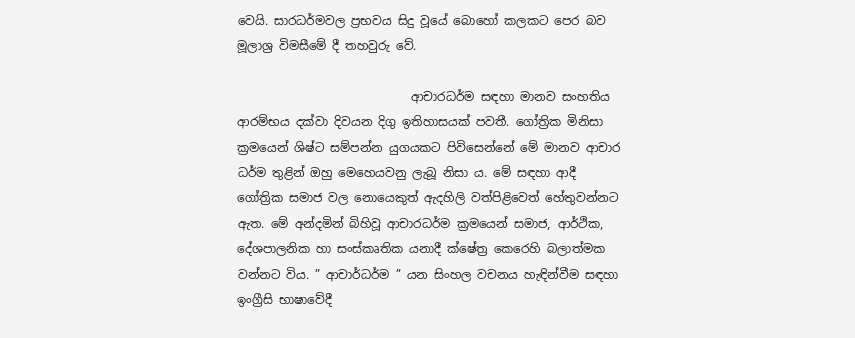වෙයි. සාරධර්මවල ප්‍රභවය සිදු වූයේ බොහෝ කලකට පෙර බව මූලාශ්‍ර විමසීමේ දී තහවුරු වේ.

                             ආචාරධර්ම සඳහා මානව සංහතිය ආරම්භය දක්වා දිවයන දිගු ඉතිහාසයක් පවතී. ගෝත්‍රික මිනිසා ක්‍රමයෙන් ශිෂ්ට සම්පන්න යුගයකට පිවිසෙන්නේ මේ මානව ආචාර ධර්ම තුළින් ඔහු මෙහෙයවනු ලැබූ නිසා ය. මේ සඳහා ආදී ගෝත්‍රික සමාජ වල නොයෙකුත් ඇදහිලි වත්පිළිවෙත් හේතුවන්නට ඇත. මේ අන්දමින් බිහිවූ ආචාරධර්ම ක්‍රමයෙන් සමාජ, ආර්ථික, දේශපාලනික හා සංස්කෘතික යනාදී ක්ෂේත්‍ර කෙරෙහි බලාත්මක වන්නට විය. ” ආචාර්ධර්ම ” යන සිංහල වචනය හැඳින්වීම සඳහා ඉංග්‍රීසි භාෂාවේදී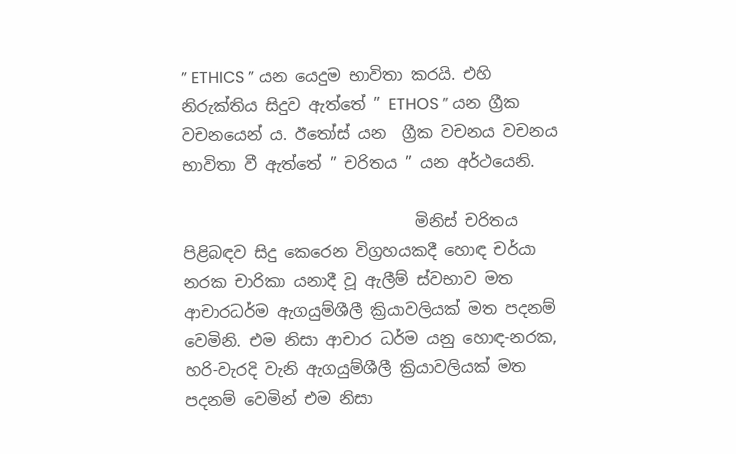” ETHICS ” යන යෙදුම භාවිතා කරයි. එහි නිරුක්තිය සිදුව ඇත්තේ ” ETHOS ” යන ග්‍රීක වචනයෙන් ය. ඊතෝස් යන  ග්‍රීක වචනය වචනය භාවිතා වී ඇත්තේ ” චරිතය ” යන අර්ථයෙනි.

                             මිනිස් චරිතය පිළිබඳව සිදු කෙරෙන විග්‍රහයකදී හොඳ චර්යා නරක චාරිකා යනාදී වූ ඇලීම් ස්වභාව මත ආචාරධර්ම ඇගයුම්ශීලී ක්‍රියාවලියක් මත පදනම් වෙමිනි. එම නිසා ආචාර ධර්ම යනු හොඳ-නරක, හරි-වැරදි වැනි ඇගයුම්ශීලී ක්‍රියාවලියක් මත පදනම් වෙමින් එම නිසා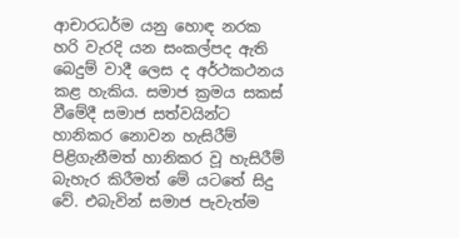ආචාරධර්ම යනු හොඳ නරක හරි වැරදි යන සංකල්පද ඇති බෙදුම් වාදී ලෙස ද අර්ථකථනය කළ හැකිය. සමාජ ක්‍රමය සකස් වීමේදී සමාජ සත්වයින්ට හානිකර නොවන හැසිරීම් පිළිගැනීමත් හානිකර වූ හැසිරීම් බැහැර කිරීමත් මේ යටතේ සිදු වේ. එබැවින් සමාජ පැවැත්ම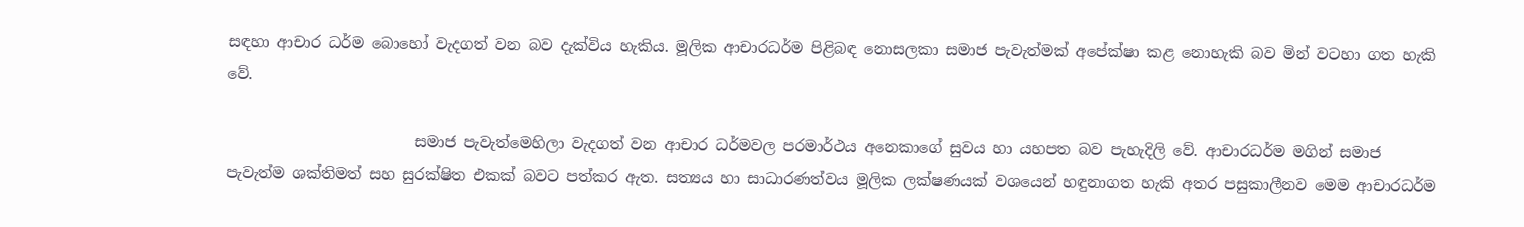සඳහා ආචාර ධර්ම බොහෝ වැදගත් වන බව දැක්විය හැකිය. මූලික ආචාරධර්ම පිළිබඳ නොසලකා සමාජ පැවැත්මක් අපේක්ෂා කළ නොහැකි බව මින් වටහා ගත හැකි වේ.

                         සමාජ පැවැත්මෙහිලා වැදගත් වන ආචාර ධර්මවල පරමාර්ථය අනෙකාගේ සුවය හා යහපත බව පැහැදිලි වේ. ආචාරධර්ම මගින් සමාජ පැවැත්ම ශක්තිමත් සහ සුරක්ෂිත එකක් බවට පත්කර ඇත. සත්‍යය හා සාධාරණත්වය මූලික ලක්ෂණයක් වශයෙන් හඳුනාගත හැකි අතර පසුකාලීනව මෙම ආචාරධර්ම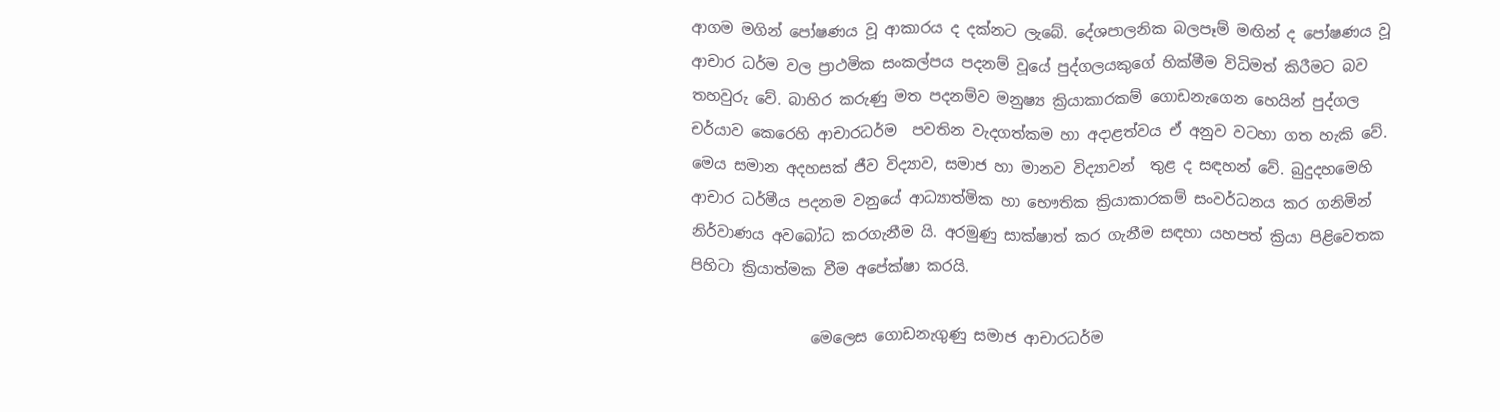ආගම මගින් පෝෂණය වූ ආකාරය ද දක්නට ලැබේ. දේශපාලනික බලපෑම් මඟින් ද පෝෂණය වූ ආචාර ධර්ම වල ප්‍රාථමික සංකල්පය පදනම් වූයේ පුද්ගලයකුගේ හික්මීම විධිමත් කිරීමට බව තහවුරු වේ. බාහිර කරුණු මත පදනම්ව මනුෂ්‍ය ක්‍රියාකාරකම් ගොඩනැගෙන හෙයින් පුද්ගල චර්යාව කෙරෙහි ආචාරධර්ම  පවතින වැදගත්කම හා අදාළත්වය ඒ අනුව වටහා ගත හැකි වේ. මෙය සමාන අදහසක් ජීව විද්‍යාව, සමාජ හා මානව විද්‍යාවන්  තුළ ද සඳහන් වේ. බුදුදහමෙහි ආචාර ධර්මීය පදනම වනුයේ ආධ්‍යාත්මික හා භෞතික ක්‍රියාකාරකම් සංවර්ධනය කර ගනිමින් නිර්වාණය අවබෝධ කරගැනීම යි. අරමුණු සාක්ෂාත් කර ගැනීම සඳහා යහපත් ක්‍රියා පිළිවෙතක පිහිටා ක්‍රියාත්මක වීම අපේක්ෂා කරයි.

                මෙලෙස ගොඩනැගුණු සමාජ ආචාරධර්ම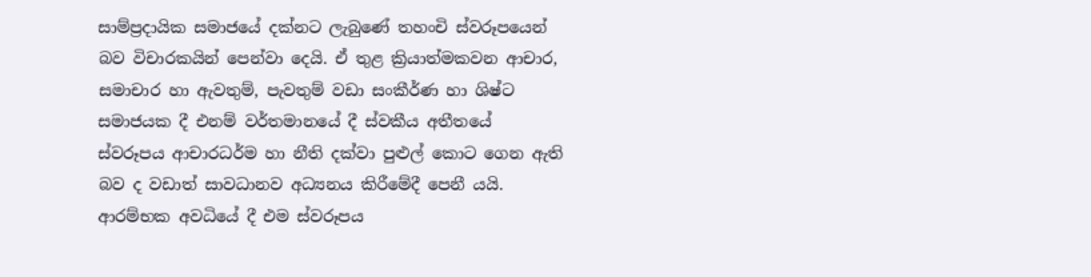සාම්ප්‍රදායික සමාජයේ දක්නට ලැබුණේ තහංචි ස්වරූපයෙන් බව විචාරකයින් පෙන්වා දෙයි. ඒ තුළ ක්‍රියාත්මකවන ආචාර, සමාචාර හා ඇවතුම්, පැවතුම් වඩා සංකීර්ණ හා ශිෂ්ට සමාජයක දී එනම් වර්තමානයේ දී ස්වකීය අතීතයේ ස්වරූපය ආචාරධර්ම හා නීති දක්වා පුළුල් කොට ගෙන ඇති බව ද වඩාත් සාවධානව අධ්‍යනය කිරීමේදී පෙනී යයි. ආරම්භක අවධියේ දී එම ස්වරූපය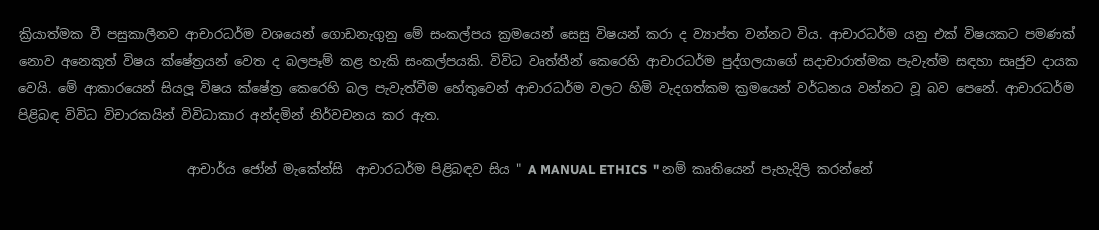ක්‍රියාත්මක වී පසුකාලීනව ආචාරධර්ම වශයෙන් ගොඩනැගුනු මේ සංකල්පය ක්‍රමයෙන් සෙසු විෂයන් කරා ද ව්‍යාප්ත වන්නට විය. ආචාරධර්ම යනු එක් විෂයකට පමණක් නොව අනෙකුත් විෂය ක්ෂේත්‍රයන් වෙත ද බලපෑම් කළ හැකි සංකල්පයකි. විවිධ වෘත්තීන් කෙරෙහි ආචාරධර්ම පුද්ගලයාගේ සදාචාරාත්මක පැවැත්ම සඳහා සෘජුව දායක වෙයි. මේ ආකාරයෙන් සියලූ විෂය ක්ෂේත්‍ර කෙරෙහි බල පැවැත්වීම හේතුවෙන් ආචාරධර්ම වලට හිමි වැදගත්කම ක්‍රමයෙන් වර්ධනය වන්නට වූ බව පෙනේ. ආචාරධර්ම පිළිබඳ විවිධ විචාරකයින් විවිධාකාර අන්දමින් නිර්වචනය කර ඇත.

                          ආචාර්ය ජෝන් මැකේන්සි  ආචාරධර්ම පිළිබඳව සිය " A MANUAL ETHICS  " නම් කෘතියෙන් පැහැදිලි කරන්නේ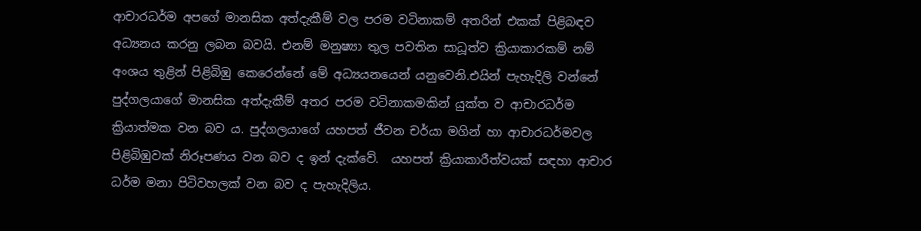ආචාරධර්ම අපගේ මානසික අත්දැකීම් වල පරම වටිනාකම් අතරින් එකක් පිළිබඳව අධ්‍යනය කරනු ලබන බවයි. එනම් මනුෂ්‍යා තුල පවතින සාධූත්ව ක්‍රියාකාරකම් නම් අංශය තුළින් පිළිබිඹු කෙරෙන්නේ මේ අධ්‍යයනයෙන් යනුවෙනි.එයින් පැහැදිලි වන්නේ පුද්ගලයාගේ මානසික අත්දැකීම් අතර පරම වටිනාකමකින් යුක්ත ව ආචාරධර්ම ක්‍රියාත්මක වන බව ය. පුද්ගලයාගේ යහපත් ජීවන චර්යා මගින් හා ආචාරධර්මවල පිළිබිඹුවක් නිරූපණය වන බව ද ඉන් දැක්වේ.  යහපත් ක්‍රියාකාරීත්වයක් සඳහා ආචාර ධර්ම මනා පිටිවහලක් වන බව ද පැහැදිලිය.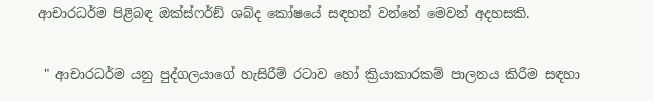ආචාරධර්ම පිළිබඳ ඔක්ස්ෆර්ඞ් ශබ්ද කෝෂයේ සඳහන් වන්නේ මෙවන් අදහසකි.

 " ආචාරධර්ම යනු පුද්ගලයාගේ හැසිරීම් රටාව හෝ ක්‍රියාකාරකම් පාලනය කිරීම සඳහා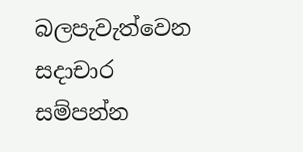බලපැවැත්වෙන සදාචාර සම්පන්න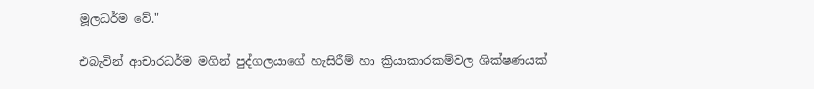මූලධර්ම වේ."

එබැවින් ආචාරධර්ම මගින් පුද්ගලයාගේ හැසිරීම් හා ක්‍රියාකාරකම්වල ශික්ෂණයක්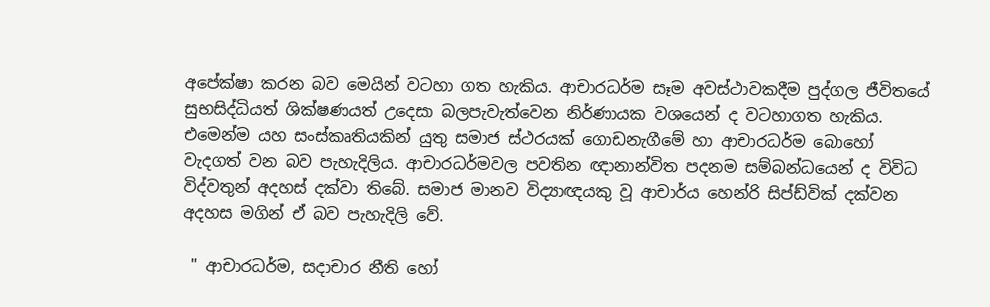අපේක්ෂා කරන බව මෙයින් වටහා ගත හැකිය. ආචාරධර්ම සෑම අවස්ථාවකදීම පුද්ගල ජීවිතයේ සුභසිද්ධියත් ශික්ෂණයත් උදෙසා බලපැවැත්වෙන නිර්ණායක වශයෙන් ද වටහාගත හැකිය. එමෙන්ම යහ සංස්කෘතියකින් යුතු සමාජ ස්ථරයක් ගොඩනැගීමේ හා ආචාරධර්ම බොහෝ වැදගත් වන බව පැහැදිලිය. ආචාරධර්මවල පවතින ඥානාන්විත පදනම සම්බන්ධයෙන් ද විවිධ විද්වතුන් අදහස් දක්වා තිබේ. සමාජ මානව විද්‍යාඥයකු වූ ආචාර්ය හෙන්රි සිප්ඩ්වික් දක්වන අදහස මගින් ඒ බව පැහැදිලි වේ.

 " ආචාරධර්ම, සදාචාර නීති හෝ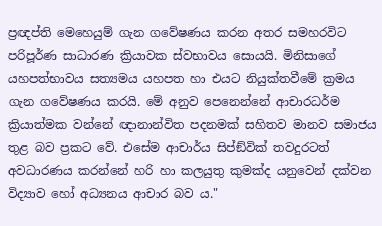ප්‍රඥප්ති මෙහෙයුම් ගැන ගවේෂණය කරන අතර සමහරවිට පරිපූර්ණ සාධාරණ ක්‍රියාවක ස්වභාවය සොයයි. මිනිසාගේ යහපත්භාවය සත්‍යමය යහපත හා එයට නියුක්තවීමේ ක්‍රමය ගැන ගවේෂණය කරයි. මේ අනුව පෙනෙන්නේ ආචාරධර්ම ක්‍රියාත්මක වන්නේ ඥානාන්විත පදනමක් සහිතව මානව සමාජය තුළ බව ප්‍රකට වේ. එසේම ආචාර්ය සිප්ඞ්වික් තවදුරටත් අවධාරණය කරන්නේ හරි හා කලයුතු කුමක්ද යනුවෙන් දක්වන විද්‍යාව හෝ අධ්‍යනය ආචාර බව ය."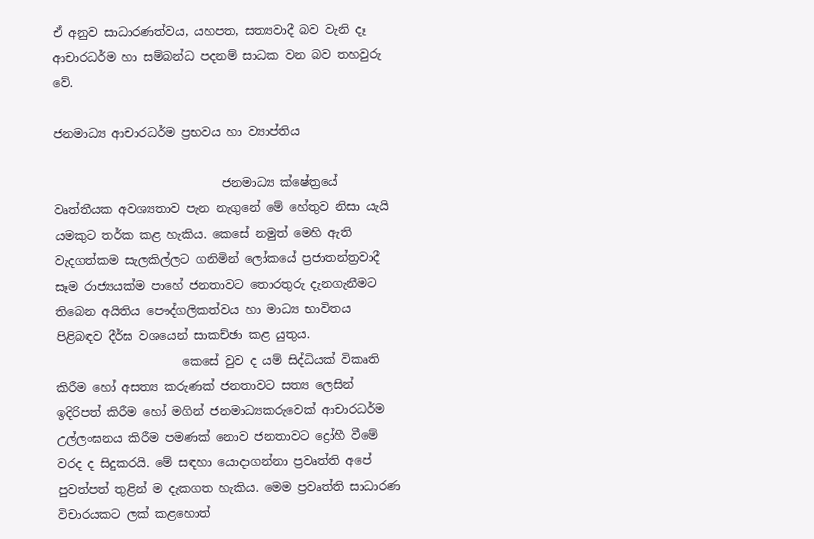ඒ අනුව සාධාරණත්වය, යහපත, සත්‍යවාදී බව වැනි දෑ ආචාරධර්ම හා සම්බන්ධ පදනම් සාධක වන බව තහවුරු වේ.

ජනමාධ්‍ය ආචාරධර්ම ප්‍රභවය හා ව්‍යාප්තිය

                            ජනමාධ්‍ය ක්ෂේත්‍රයේ වෘත්තීයක අවශ්‍යතාව පැන නැගුනේ මේ හේතුව නිසා යැයි යමකුට තර්ක කළ හැකිය. කෙසේ නමුත් මෙහි ඇති වැදගත්කම සැලකිල්ලට ගනිමින් ලෝකයේ ප්‍රජාතන්ත්‍රවාදී සෑම රාජ්‍යයක්ම පාහේ ජනතාවට තොරතුරු දැනගැනීමට තිබෙන අයිතිය පෞද්ගලිකත්වය හා මාධ්‍ය භාවිතය පිළිබඳව දීර්ඝ වශයෙන් සාකච්ඡා කළ යුතුය.
                     කෙසේ වුව ද යම් සිද්ධියක් විකෘති කිරීම හෝ අසත්‍ය කරුණක් ජනතාවට සත්‍ය ලෙසින් ඉදිරිපත් කිරීම හෝ මගින් ජනමාධ්‍යකරුවෙක් ආචාරධර්ම උල්ලංඝනය කිරීම පමණක් නොව ජනතාවට ද්‍රෝහී වීමේ වරද ද සිදුකරයි. මේ සඳහා යොදාගන්නා ප්‍රවෘත්ති අපේ පුවත්පත් තුළින් ම දැකගත හැකිය. මෙම ප්‍රවෘත්ති සාධාරණ විචාරයකට ලක් කළහොත්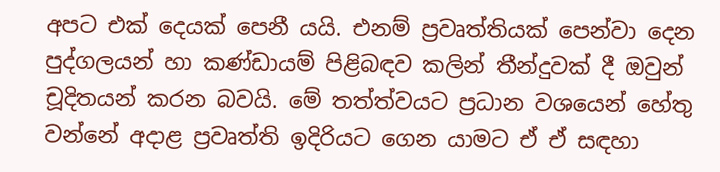අපට එක් දෙයක් පෙනී යයි. එනම් ප්‍රවෘත්තියක් පෙන්වා දෙන පුද්ගලයන් හා කණ්ඩායම් පිළිබඳව කලින් තීන්දුවක් දී ඔවුන් චූදිතයන් කරන බවයි. මේ තත්ත්වයට ප්‍රධාන වශයෙන් හේතු වන්නේ අදාළ ප්‍රවෘත්ති ඉදිරියට ගෙන යාමට ඒ ඒ සඳහා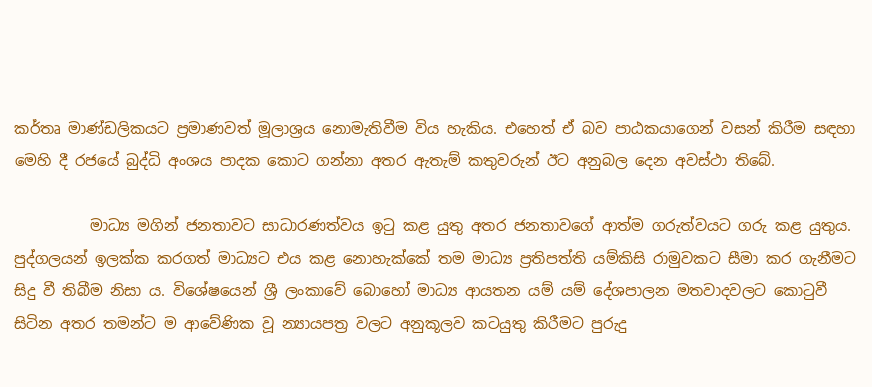කර්තෘ මාණ්ඩලිකයට ප්‍රමාණවත් මූලාශ්‍රය නොමැතිවීම විය හැකිය. එහෙත් ඒ බව පාඨකයාගෙන් වසන් කිරීම සඳහා මෙහි දී රජයේ බුද්ධි අංශය පාදක කොට ගන්නා අතර ඇතැම් කතුවරුන් ඊට අනුබල දෙන අවස්ථා තිබේ.

          මාධ්‍ය මගින් ජනතාවට සාධාරණත්වය ඉටු කළ යුතු අතර ජනතාවගේ ආත්ම ගරුත්වයට ගරු කළ යුතුය. පුද්ගලයන් ඉලක්ක කරගත් මාධ්‍යට එය කළ නොහැක්කේ තම මාධ්‍ය ප්‍රතිපත්ති යම්කිසි රාමුවකට සීමා කර ගැනීමට සිදු වී තිබීම නිසා ය. විශේෂයෙන් ශ්‍රී ලංකාවේ බොහෝ මාධ්‍ය ආයතන යම් යම් දේශපාලන මතවාදවලට කොටුවී සිටින අතර තමන්ට ම ආවේණික වූ න්‍යායපත්‍ර වලට අනුකූලව කටයුතු කිරීමට පුරුදු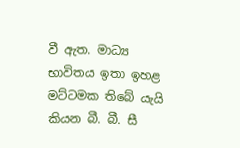වී ඇත. මාධ්‍ය භාවිතය ඉතා ඉහළ මට්ටමක තිබේ යැයි කියන බී. බී. සී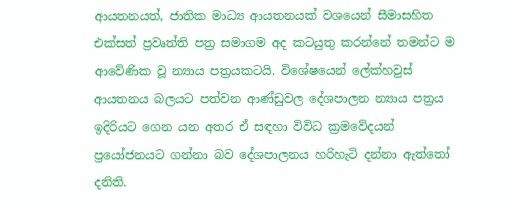ආයතනයත්, ජාතික මාධ්‍ය ආයතනයක් වශයෙන් සීමාසහිත එක්සත් ප්‍රවෘත්ති පත්‍ර සමාගම අද කටයුතු කරන්නේ තමන්ට ම ආවේණික වූ න්‍යාය පත්‍රයකටයි. විශේෂයෙන් ලේක්හවුස් ආයතනය බලයට පත්වන ආණ්ඩුවල දේශපාලන න්‍යාය පත්‍රය ඉදිරියට ගෙන යන අතර ඒ සඳහා විවිධ ක්‍රමවේදයන් ප්‍රයෝජනයට ගන්නා බව දේශපාලනය හරිහැටි දන්නා ඇත්තෝ දනිති.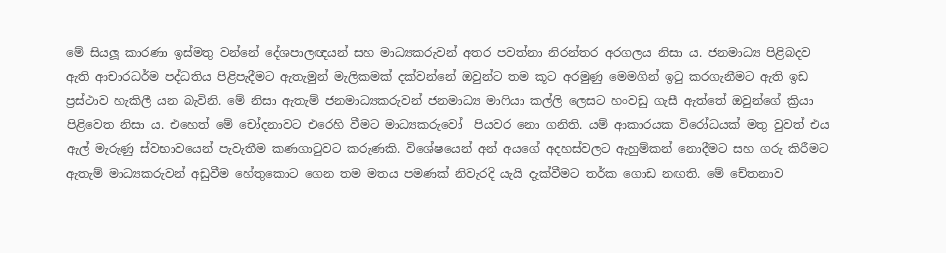මේ සියලූ කාරණා ඉස්මතු වන්නේ දේශපාලඥයන් සහ මාධ්‍යකරුවන් අතර පවත්නා නිරන්තර අරගලය නිසා ය. ජනමාධ්‍ය පිළිබදව ඇති ආචාරධර්ම පද්ධතිය පිළිපැදීමට ඇතැමුන් මැලිකමක් දක්වන්නේ ඔවුන්ට තම කූට අරමුණු මෙමගින් ඉටු කරගැනීමට ඇති ඉඩ ප්‍රස්ථාව හැකිලී යන බැවිනි. මේ නිසා ඇතැම් ජනමාධ්‍යකරුවන් ජනමාධ්‍ය මාෆියා කල්ලි ලෙසට හංවඩු ගැසී ඇත්තේ ඔවුන්ගේ ක්‍රියා පිළිවෙත නිසා ය. එහෙත් මේ චෝදනාවට එරෙහි වීමට මාධ්‍යකරුවෝ  පියවර නො ගනිති. යම් ආකාරයක විරෝධයක් මතු වුවත් එය ඇල් මැරුණු ස්වභාවයෙන් පැවැතීම කණගාටුවට කරුණකි. විශේෂයෙන් අන් අයගේ අදහස්වලට ඇහුම්කන් නොදීමට සහ ගරු කිරීමට ඇතැම් මාධ්‍යකරුවන් අඩුවීම හේතුකොට ගෙන තම මතය පමණක් නිවැරදි යැයි දැක්වීමට තර්ක ගොඩ නඟති. මේ චේතනාව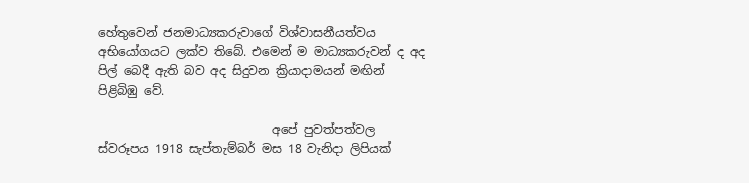හේතුවෙන් ජනමාධ්‍යකරුවාගේ විශ්වාසනීයත්වය අභියෝගයට ලක්ව තිබේ. එමෙන් ම මාධ්‍යකරුවන් ද අද පිල් බෙදී ඇති බව අද සිදුවන ක්‍රියාදාමයන් මඟින් පිළිබිඹු වේ.

                             අපේ පුවත්පත්වල ස්වරූපය 1918 සැප්තැම්බර් මස 18 වැනිදා ලිපියක්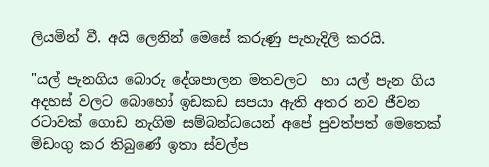ලියමින් වී. අයි ලෙනින් මෙසේ කරුණු පැහැදිලි කරයි.

"යල් පැනගිය බොරු දේශපාලන මතවලට  හා යල් පැන ගිය අදහස් වලට බොහෝ ඉඩකඩ සපයා ඇති අතර නව ජීවන රටාවක් ගොඩ නැගිම සම්බන්ධයෙන් අපේ පුවත්පත් මෙතෙක් මිඩංගු කර තිබුණේ ඉතා ස්වල්ප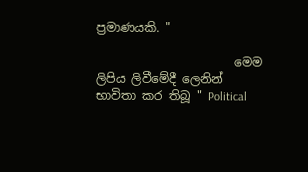ප්‍රමාණයකි. "

                       මෙම ලිපිය ලිවීමේදී ලෙනින් භාවිතා කර තිබූ " Political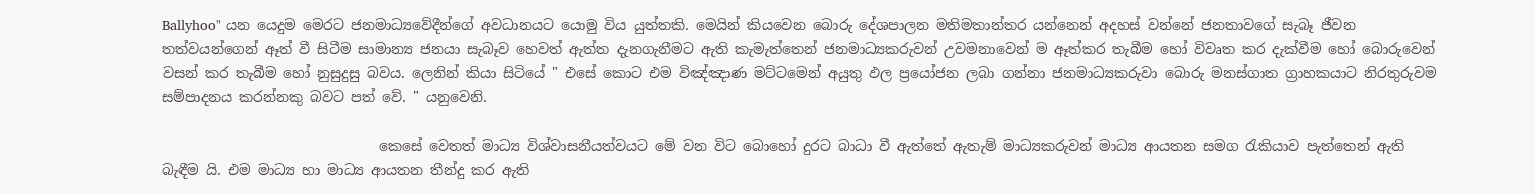Ballyhoo" යන යෙදුම මෙරට ජනමාධ්‍යවේදීන්ගේ අවධානයට යොමු විය යුත්තකි. මෙයින් කියවෙන බොරු දේශපාලන මතිමතාන්තර යන්නෙන් අදහස් වන්නේ ජනතාවගේ සැබෑ ජීවන තත්වයන්ගෙන් ඈත් වී සිටීම සාමාන්‍ය ජනයා සැබෑව හෙවත් ඇත්ත දැනගැනීමට ඇති කැමැත්තෙන් ජනමාධ්‍යකරුවන් උවමනාවෙන් ම ඈත්කර තැබීම හෝ විවෘත කර දැක්වීම හෝ බොරුවෙන් වසන් කර තැබීම හෝ නුසුදුසු බවය. ලෙනින් කියා සිටියේ " එසේ කොට එම විඤ්ඤාණ මට්ටමෙන් අයුතු ඵල ප්‍රයෝජන ලබා ගන්නා ජනමාධ්‍යකරුවා බොරු මනස්ගාත ග්‍රාහකයාට නිරතුරුවම සම්පාදනය කරන්නකු බවට පත් වේ. " යනුවෙනි.

                               කෙසේ වෙතත් මාධ්‍ය විශ්වාසනීයත්වයට මේ වන විට බොහෝ දුරට බාධා වී ඇත්තේ ඇතැම් මාධ්‍යකරුවන් මාධ්‍ය ආයතන සමග රැකියාව පැත්තෙන් ඇති බැඳීම යි. එම මාධ්‍ය හා මාධ්‍ය ආයතන තීන්දු කර ඇති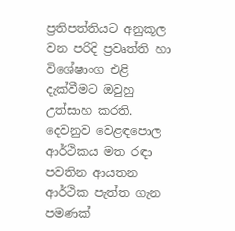ප්‍රතිපත්තියට අනුකූල වන පරිදි ප්‍රවෘත්ති හා විශේෂාංග එළි දැක්වීමට ඔවුහු උත්සාහ කරති. දෙවනුව වෙළඳපොල ආර්ථිකය මත රඳා පවතින ආයතන ආර්ථික පැත්ත ගැන පමණක්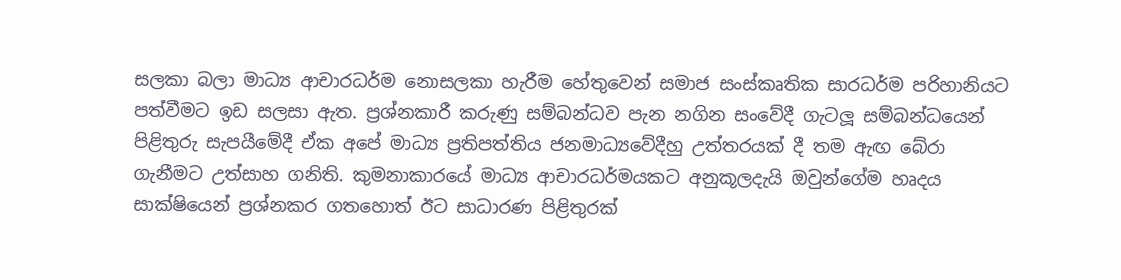සලකා බලා මාධ්‍ය ආචාරධර්ම නොසලකා හැරීම හේතුවෙන් සමාජ සංස්කෘතික සාරධර්ම පරිහානියට පත්වීමට ඉඩ සලසා ඇත. ප්‍රශ්නකාරී කරුණු සම්බන්ධව පැන නගින සංවේදී ගැටලූ සම්බන්ධයෙන් පිළිතුරු සැපයීමේදී ඒක අපේ මාධ්‍ය ප්‍රතිපත්තිය ජනමාධ්‍යවේදීහු උත්තරයක් දී තම ඇඟ බේරා ගැනීමට උත්සාහ ගනිති. කුමනාකාරයේ මාධ්‍ය ආචාරධර්මයකට අනුකූලදැයි ඔවුන්ගේම හෘදය සාක්ෂියෙන් ප්‍රශ්නකර ගතහොත් ඊට සාධාරණ පිළිතුරක්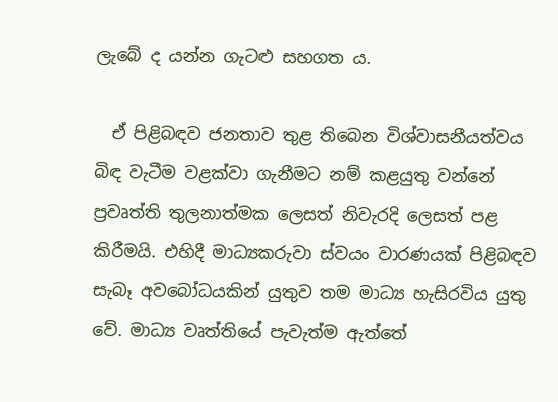ලැබේ ද යන්න ගැටළු සහගත ය.

  ඒ පිළිබඳව ජනතාව තුළ තිබෙන විශ්වාසනීයත්වය බිඳ වැටීම වළක්වා ගැනීමට නම් කළයුතු වන්නේ ප්‍රවෘත්ති තුලනාත්මක ලෙසත් නිවැරදි ලෙසත් පළ කිරීමයි. එහිදී මාධ්‍යකරුවා ස්වයං වාරණයක් පිළිබඳව සැබෑ අවබෝධයකින් යුතුව තම මාධ්‍ය හැසිරවිය යුතු වේ. මාධ්‍ය වෘත්තියේ පැවැත්ම ඇත්තේ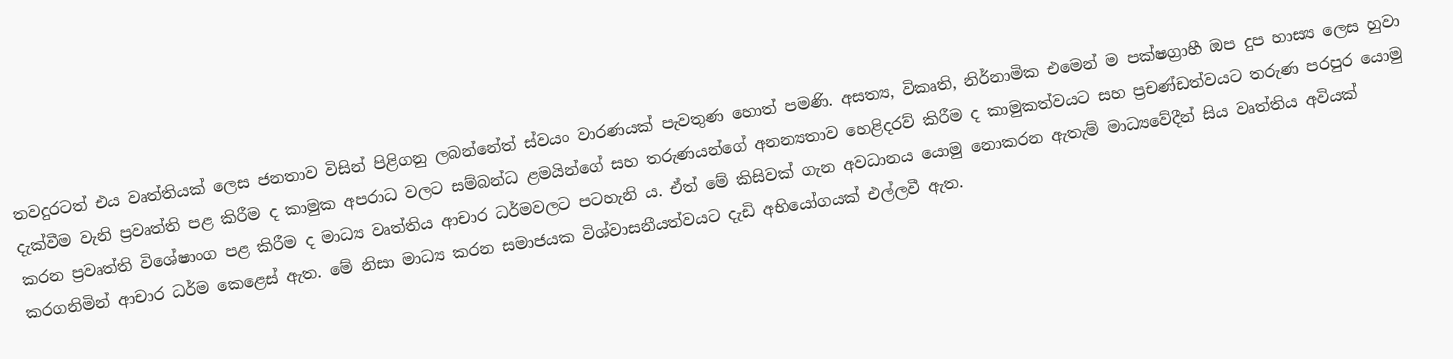තවදුරටත් එය වෘත්තියක් ලෙස ජනතාව විසින් පිළිගනු ලබන්නේත් ස්වයං වාරණයක් පැවතුණ හොත් පමණි. අසත්‍ය, විකෘති, නිර්නාමික එමෙන් ම පක්ෂග්‍රාහී ඔප දුප හාස්‍ය ලෙස හුවා දැක්වීම වැනි ප්‍රවෘත්ති පළ කිරීම ද කාමුක අපරාධ වලට සම්බන්ධ ළමයින්ගේ සහ තරුණයන්ගේ අනන්‍යතාව හෙළිදරව් කිරීම ද කාමුකත්වයට සහ ප්‍රචණ්ඩත්වයට තරුණ පරපුර යොමු කරන ප්‍රවෘත්ති විශේෂාංග පළ කිරීම ද මාධ්‍ය වෘත්තිය ආචාර ධර්මවලට පටහැනි ය. ඒත් මේ කිසිවක් ගැන අවධානය යොමු නොකරන ඇතැම් මාධ්‍යවේදීන් සිය වෘත්තිය අවියක් කරගනිමින් ආචාර ධර්ම කෙළෙස් ඇත. මේ නිසා මාධ්‍ය කරන සමාජයක විශ්වාසනීයත්වයට දැඩි අභියෝගයක් එල්ලවී ඇත.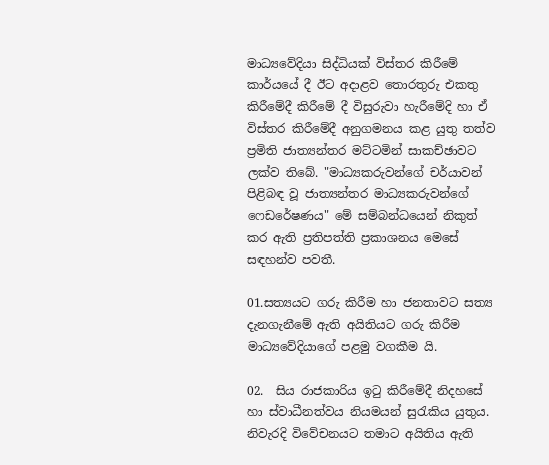මාධ්‍යවේදියා සිද්ධියක් විස්තර කිරීමේ කාර්යයේ දී ඊට අදාළව තොරතුරු එකතු කිරීමේදී කිරීමේ දී විසුරුවා හැරීමේදි හා ඒ විස්තර කිරීමේදී අනුගමනය කළ යුතු තත්ව ප්‍රමිති ජාත්‍යන්තර මට්ටමින් සාකච්ඡාවට  ලක්ව තිබේ. "මාධ්‍යකරුවන්ගේ චර්යාවන් පිළිබඳ වූ ජාත්‍යන්තර මාධ්‍යකරුවන්ගේ ෆෙඩරේෂණය" මේ සම්බන්ධයෙන් නිකුත් කර ඇති ප්‍රතිපත්ති ප්‍රකාශනය මෙසේ සඳහන්ව පවතී.

01.සත්‍යයට ගරු කිරීම හා ජනතාවට සත්‍ය දැනගැනීමේ ඇති අයිතියට ගරු කිරීම මාධ්‍යවේදියාගේ පළමු වගකීම යි.

02.  සිය රාජකාරිය ඉටු කිරීමේදී නිදහසේ හා ස්වාධීනත්වය නියමයන් සුරැකිය යුතුය. නිවැරදි විවේචනයට තමාට අයිතිය ඇති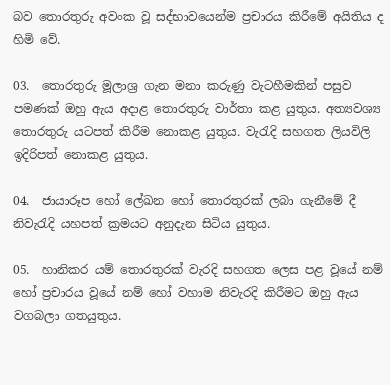බව තොරතුරු අවංක වූ සද්භාවයෙන්ම ප්‍රචාරය කිරීමේ අයිතිය ද හිමි වේ.

03.  තොරතුරු මූලාශ්‍ර ගැන මනා කරුණු වැටහීමකින් පසුව පමණක් ඔහු ඇය අදාළ තොරතුරු වාර්තා කළ යුතුය. අත්‍යවශ්‍ය තොරතුරු යටපත් කිරීම නොකළ යුතුය. වැරැදි සහගත ලියවිලි ඉදිරිපත් නොකළ යුතුය.

04.  ජායාරූප හෝ ලේඛන හෝ තොරතුරක් ලබා ගැනීමේ දී නිවැරැදි යහපත් ක්‍රමයට අනුදැන සිටිය යුතුය.

05.  හානිකර යම් තොරතුරක් වැරදි සහගත ලෙස පළ වූයේ නම් හෝ ප්‍රචාරය වූයේ නම් හෝ වහාම නිවැරදි කිරීමට ඔහු ඇය වගබලා ගතයුතුය.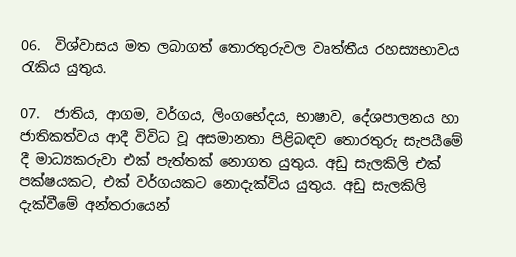06.  විශ්වාසය මත ලබාගත් තොරතුරුවල වෘත්තීය රහස්‍යභාවය රැකිය යුතුය.

07.  ජාතිය, ආගම, වර්ගය, ලිංගභේදය, භාෂාව, දේශපාලනය හා ජාතිකත්වය ආදී විවිධ වූ අසමානතා පිළිබඳව තොරතුරු සැපයීමේ දී මාධ්‍යකරුවා එක් පැත්තක් නොගත යුතුය. අඩු සැලකිලි එක් පක්ෂයකට, එක් වර්ගයකට නොදැක්විය යුතුය. අඩු සැලකිලි දැක්වීමේ අන්තරායෙන්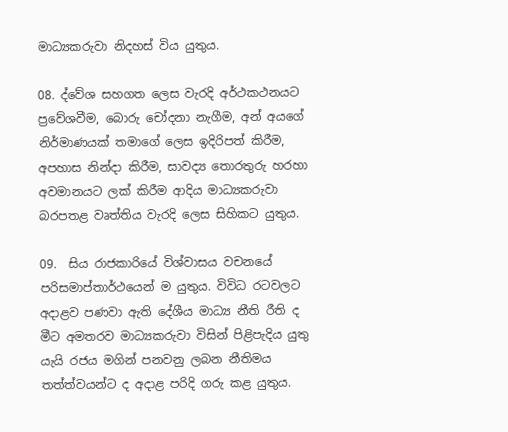මාධ්‍යකරුවා නිදහස් විය යුතුය.

08. ද්වේශ සහගත ලෙස වැරදි අර්ථකථනයට ප්‍රවේශවීම, බොරු චෝදනා නැගීම, අන් අයගේ නිර්මාණයක් තමාගේ ලෙස ඉදිරිපත් කිරීම, අපහාස නින්දා කිරීම, සාවද්‍ය තොරතුරු හරහා අවමානයට ලක් කිරීම ආදිය මාධ්‍යකරුවා බරපතළ වෘත්තිය වැරදි ලෙස සිහිකට යුතුය.

09.  සිය රාජකාරියේ විශ්වාසය වචනයේ පරිසමාප්තාර්ථයෙන් ම යුතුය. විවිධ රටවලට අදාළව පණවා ඇති දේශීය මාධ්‍ය නීති රීති ද මීට අමතරව මාධ්‍යකරුවා විසින් පිළිපැදිය යුතු යැයි රජය මගින් පනවනු ලබන නීතිමය තත්ත්වයන්ට ද අදාළ පරිදි ගරු කළ යුතුය.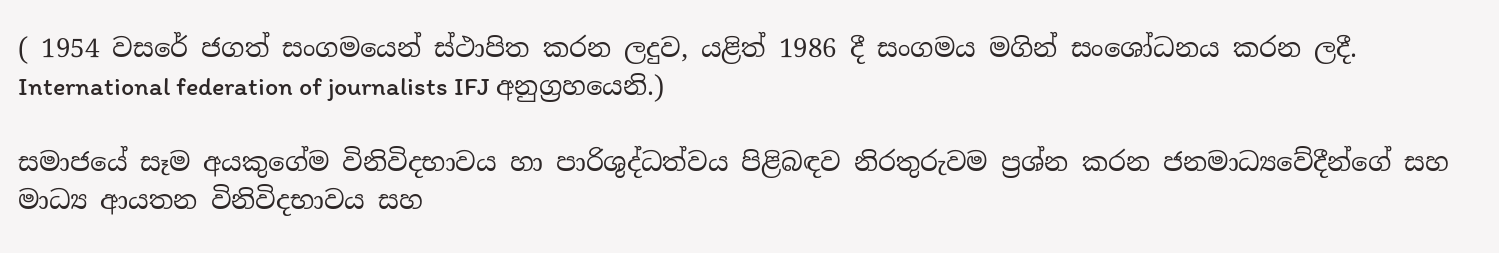( 1954 වසරේ ජගත් සංගමයෙන් ස්ථාපිත කරන ලදුව, යළිත් 1986 දී සංගමය මගින් සංශෝධනය කරන ලදී. International federation of journalists IFJ අනුග්‍රහයෙනි.)

සමාජයේ සෑම අයකුගේම විනිවිදභාවය හා පාරිශුද්ධත්වය පිළිබඳව නිරතුරුවම ප්‍රශ්න කරන ජනමාධ්‍යවේදීන්ගේ සහ මාධ්‍ය ආයතන විනිවිදභාවය සහ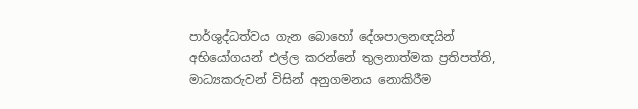පාර්ශුද්ධත්වය ගැන බොහෝ දේශපාලනඥයින් අභියෝගයන් එල්ල කරන්නේ තුලනාත්මක ප්‍රතිපත්ති, මාධ්‍යකරුවන් විසින් අනුගමනය නොකිරීම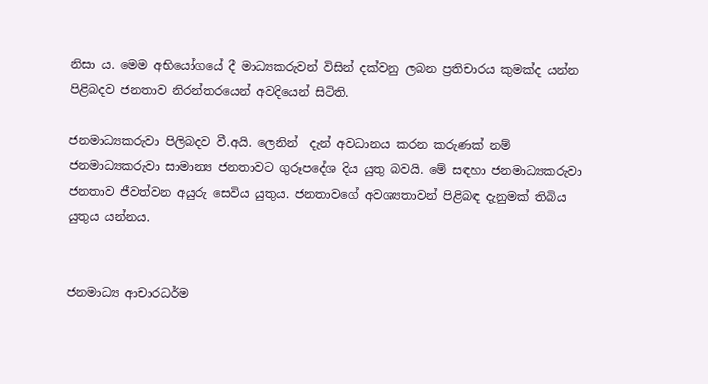නිසා ය. මෙම අභියෝගයේ දී මාධ්‍යකරුවන් විසින් දක්වනු ලබන ප්‍රතිචාරය කුමක්ද යන්න පිළිබදව ජනතාව නිරන්තරයෙන් අවදියෙන් සිටිති.

ජනමාධ්‍යකරුවා පිලිබදව වී.අයි. ලෙනින්  දැන් අවධානය කරන කරුණක් නම් ජනමාධ්‍යකරුවා සාමාන්‍ය ජනතාවට ගුරූපදේශ දිය යුතු බවයි. මේ සඳහා ජනමාධ්‍යකරුවා ජනතාව ජීවත්වන අයුරු සෙවිය යුතුය. ජනතාවගේ අවශ්‍යතාවන් පිළිබඳ දැනුමක් තිබිය යුතුය යන්නය.


ජනමාධ්‍ය ආචාරධර්ම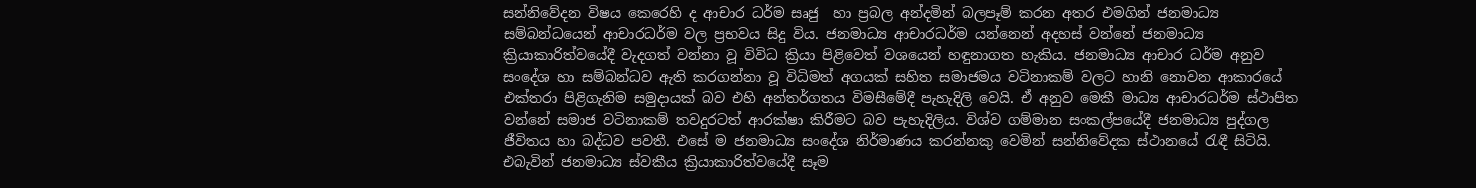සන්නිවේදන විෂය කෙරෙහි ද ආචාර ධර්ම සෘජු  හා ප්‍රබල අන්දමින් බලපෑම් කරන අතර එමගින් ජනමාධ්‍ය සම්බන්ධයෙන් ආචාරධර්ම වල ප්‍රභවය සිදු විය. ජනමාධ්‍ය ආචාරධර්ම යන්නෙන් අදහස් වන්නේ ජනමාධ්‍ය ක්‍රියාකාරිත්වයේදී වැදගත් වන්නා වූ විවිධ ක්‍රියා පිළිවෙත් වශයෙන් හඳුනාගත හැකිය. ජනමාධ්‍ය ආචාර ධර්ම අනුව සංදේශ හා සම්බන්ධව ඇති කරගන්නා වූ විධිමත් අගයක් සහිත සමාජමය වටිනාකම් වලට හානි නොවන ආකාරයේ එක්තරා පිළිගැනිම සමුදායක් බව එහි අන්තර්ගතය විමසීමේදී පැහැදිලි වෙයි. ඒ අනුව මෙකී මාධ්‍ය ආචාරධර්ම ස්ථාපිත වන්නේ සමාජ වටිනාකම් තවදුරටත් ආරක්ෂා කිරීමට බව පැහැදිලිය. විශ්ව ගම්මාන සංකල්පයේදී ජනමාධ්‍ය පුද්ගල ජීවිතය හා බද්ධව පවතී. එසේ ම ජනමාධ්‍ය සංදේශ නිර්මාණය කරන්නකු වෙමින් සන්නිවේදක ස්ථානයේ රැඳී සිටියි. එබැවින් ජනමාධ්‍ය ස්වකීය ක්‍රියාකාරිත්වයේදී සෑම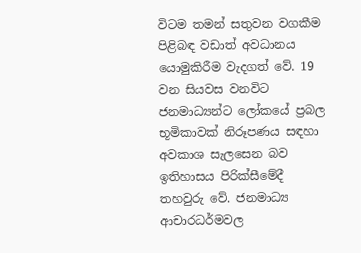විටම තමන් සතුවන වගකීම පිළිබඳ වඩාත් අවධානය යොමුකිරීම වැදගත් වේ. 19 වන සියවස වනවිට ජනමාධ්‍යන්ට ලෝකයේ ප්‍රබල භූමිකාවක් නිරූපණය සඳහා අවකාශ සැලසෙන බව ඉතිහාසය පිරික්සීමේදී තහවුරු වේ. ජනමාධ්‍ය ආචාරධර්මවල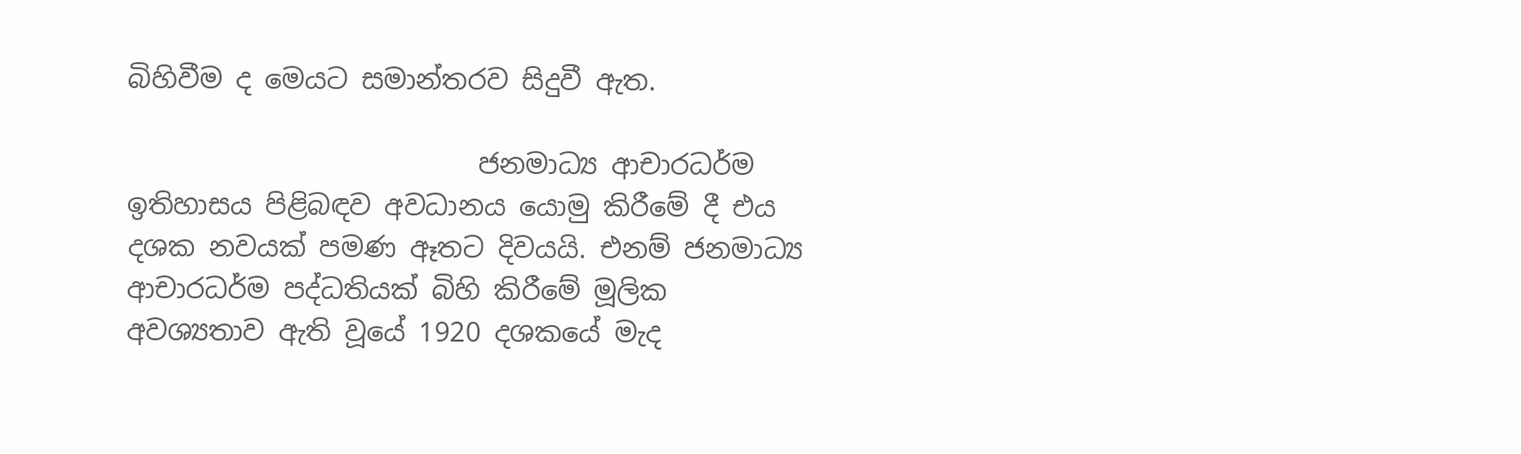බිහිවීම ද මෙයට සමාන්තරව සිදුවී ඇත.

                          ජනමාධ්‍ය ආචාරධර්ම ඉතිහාසය පිළිබඳව අවධානය යොමු කිරීමේ දී එය දශක නවයක් පමණ ඈතට දිවයයි. එනම් ජනමාධ්‍ය ආචාරධර්ම පද්ධතියක් බිහි කිරීමේ මූලික අවශ්‍යතාව ඇති වූයේ 1920 දශකයේ මැද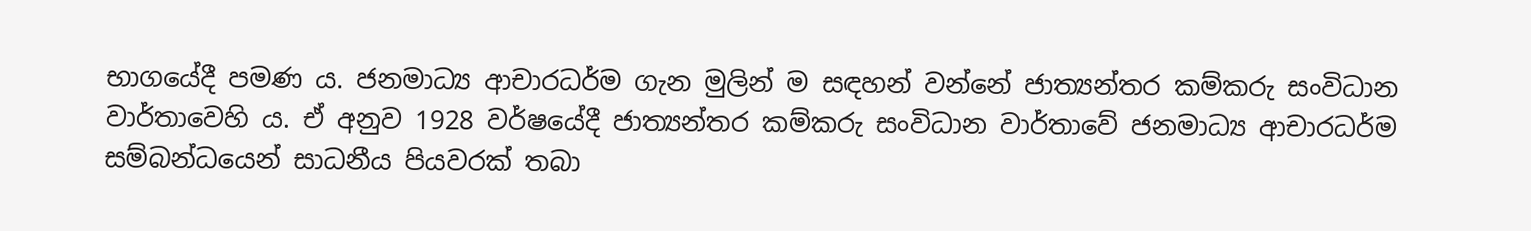භාගයේදී පමණ ය. ජනමාධ්‍ය ආචාරධර්ම ගැන මුලින් ම සඳහන් වන්නේ ජාත්‍යන්තර කම්කරු සංවිධාන වාර්තාවෙහි ය. ඒ අනුව 1928 වර්ෂයේදී ජාත්‍යන්තර කම්කරු සංවිධාන වාර්තාවේ ජනමාධ්‍ය ආචාරධර්ම සම්බන්ධයෙන් සාධනීය පියවරක් තබා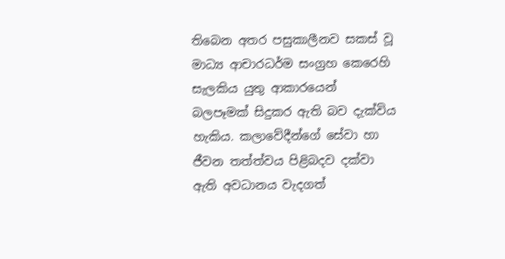තිබෙන අතර පසුකාලීනව සකස් වූ මාධ්‍ය ආචාරධර්ම සංග්‍රහ කෙරෙහි සැලකිය යුතු ආකාරයෙන් බලපෑමක් සිදුකර ඇති බව දැක්විය හැකිය. කලාවේදීන්ගේ සේවා හා ජීවන තත්ත්වය පිළිබදව දක්වා ඇති අවධානය වැදගත්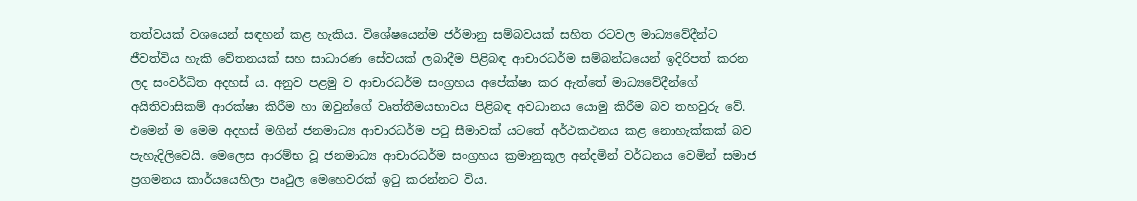තත්වයක් වශයෙන් සඳහන් කළ හැකිය. විශේෂයෙන්ම ජර්මානු සම්බවයක් සහිත රටවල මාධ්‍යවේදීන්ට ජීවත්විය හැකි වේතනයක් සහ සාධාරණ සේවයක් ලබාදීම පිළිබඳ ආචාරධර්ම සම්බන්ධයෙන් ඉදිරිපත් කරන ලද සංවර්ධිත අදහස් ය. අනුව පළමු ව ආචාරධර්ම සංග්‍රහය අපේක්ෂා කර ඇත්තේ මාධ්‍යවේදීන්ගේ අයිතිවාසිකම් ආරක්ෂා කිරීම හා ඔවුන්ගේ වෘත්තීමයභාවය පිළිබඳ අවධානය යොමු කිරීම බව තහවුරු වේ. එමෙන් ම මෙම අදහස් මගින් ජනමාධ්‍ය ආචාරධර්ම පටු සීමාවක් යටතේ අර්ථකථනය කළ නොහැක්කක් බව පැහැදිලිවෙයි. මෙලෙස ආරම්භ වූ ජනමාධ්‍ය ආචාරධර්ම සංග්‍රහය ක්‍රමානුකූල අන්දමින් වර්ධනය වෙමින් සමාජ ප්‍රගමනය කාර්යයෙහිලා පෘථුල මෙහෙවරක් ඉටු කරන්නට විය.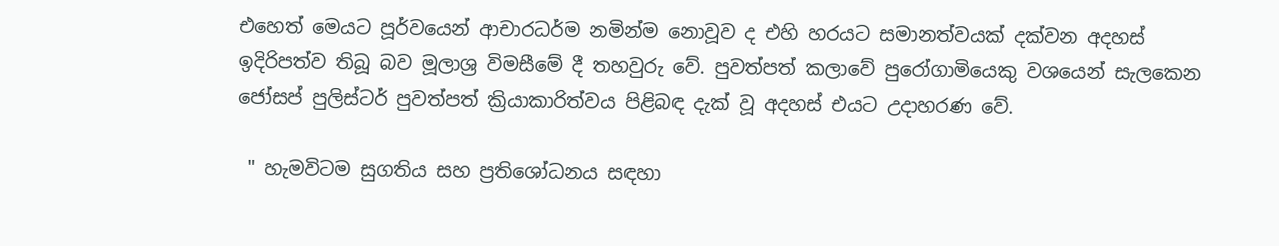එහෙත් මෙයට පූර්වයෙන් ආචාරධර්ම නමින්ම නොවූව ද එහි හරයට සමානත්වයක් දක්වන අදහස් ඉදිරිපත්ව තිබූ බව මූලාශ්‍ර විමසීමේ දී තහවුරු වේ. පුවත්පත් කලාවේ පුරෝගාමියෙකු වශයෙන් සැලකෙන ජෝසප් පුලිස්ටර් පුවත්පත් ක්‍රියාකාරිත්වය පිළිබඳ දැක් වූ අදහස් එයට උදාහරණ වේ.

 " හැමවිටම සුගතිය සහ ප්‍රතිශෝධනය සඳහා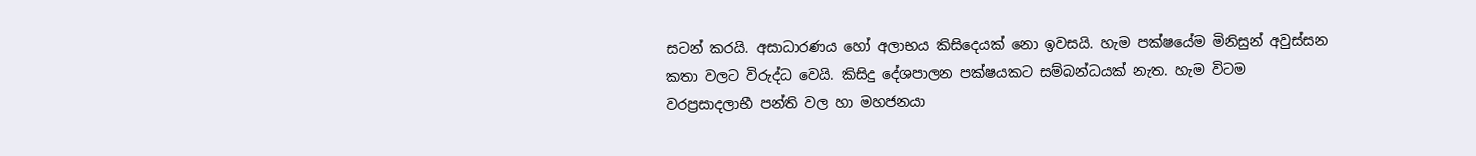සටන් කරයි. අසාධාරණය හෝ අලාභය කිසිදෙයක් නො ඉවසයි. හැම පක්ෂයේම මිනිසුන් අවුස්සන කතා වලට විරුද්ධ වෙයි. කිසිදු දේශපාලන පක්ෂයකට සම්බන්ධයක් නැත. හැම විටම වරප්‍රසාදලාභී පන්ති වල හා මහජනයා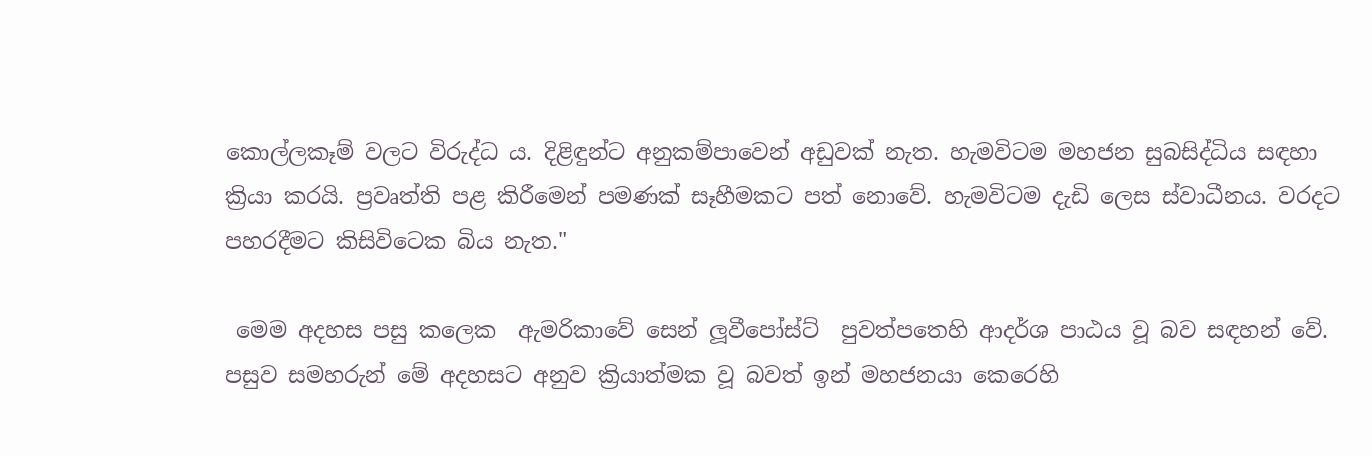කොල්ලකෑම් වලට විරුද්ධ ය. දිළිඳුන්ට අනුකම්පාවෙන් අඩුවක් නැත. හැමවිටම මහජන සුබසිද්ධිය සඳහා ක්‍රියා කරයි. ප්‍රවෘත්ති පළ කිරීමෙන් පමණක් සෑහීමකට පත් නොවේ. හැමවිටම දැඩි ලෙස ස්වාධීනය. වරදට පහරදීමට කිසිවිටෙක බිය නැත."

 මෙම අදහස පසු කලෙක  ඇමරිකාවේ සෙන් ලූවීපෝස්ට්  පුවත්පතෙහි ආදර්ශ පාඨය වූ බව සඳහන් වේ. පසුව සමහරුන් මේ අදහසට අනුව ක්‍රියාත්මක වූ බවත් ඉන් මහජනයා කෙරෙහි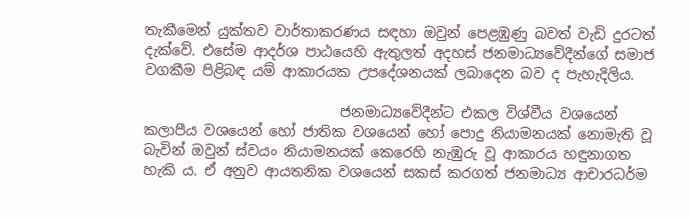තැකීමෙන් යුක්තව වාර්තාකරණය සඳහා ඔවුන් පෙළඹුණු බවත් වැඩි දුරටත් දැක්වේ. එසේම ආදර්ශ පාඨයෙහි ඇතුලත් අදහස් ජනමාධ්‍යවේදීන්ගේ සමාජ වගකීම පිළිබඳ යම් ආකාරයක උපදේශනයක් ලබාදෙන බව ද පැහැදිලිය.

                            ජනමාධ්‍යවේදීන්ට එකල විශ්වීය වශයෙන් කලාපීය වශයෙන් හෝ ජාතික වශයෙන් හෝ පොදු නියාමනයක් නොමැති වූ බැවින් ඔවුන් ස්වයං නියාමනයක් කෙරෙහි නැඹුරු වූ ආකාරය හඳුනාගත හැකි ය. ඒ අනුව ආයතනික වශයෙන් සකස් කරගත් ජනමාධ්‍ය ආචාරධර්ම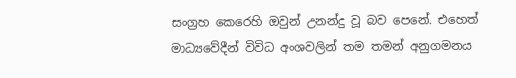සංග්‍රහ කෙරෙහි ඔවුන් උනන්දු වූ බව පෙනේ. එහෙත් මාධ්‍යවේදීන් විවිධ අංශවලින් තම තමන් අනුගමනය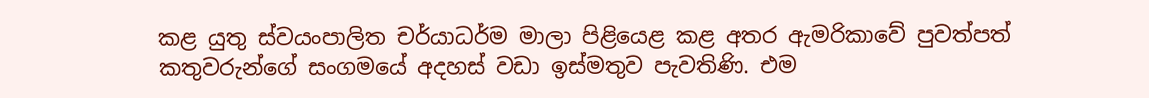කළ යුතු ස්වයංපාලිත චර්යාධර්ම මාලා පිළියෙළ කළ අතර ඇමරිකාවේ පුවත්පත් කතුවරුන්ගේ සංගමයේ අදහස් වඩා ඉස්මතුව පැවතිණි. එම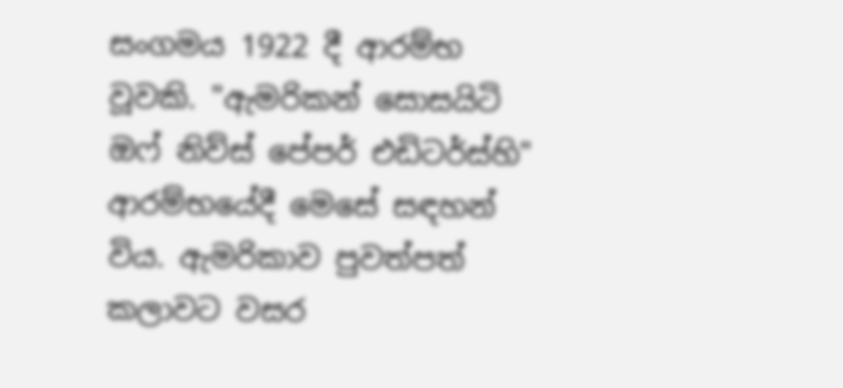සංගමය 1922 දී ආරම්භ වූවකි. "ඇමරිකන් සොසයිටි ඔෆ් නිව්ස් පේපර් එඩිටර්ස්හි"  ආරම්භයේදී මෙසේ සඳහන් විය. ඇමරිකාව පුවත්පත් කලාවට වසර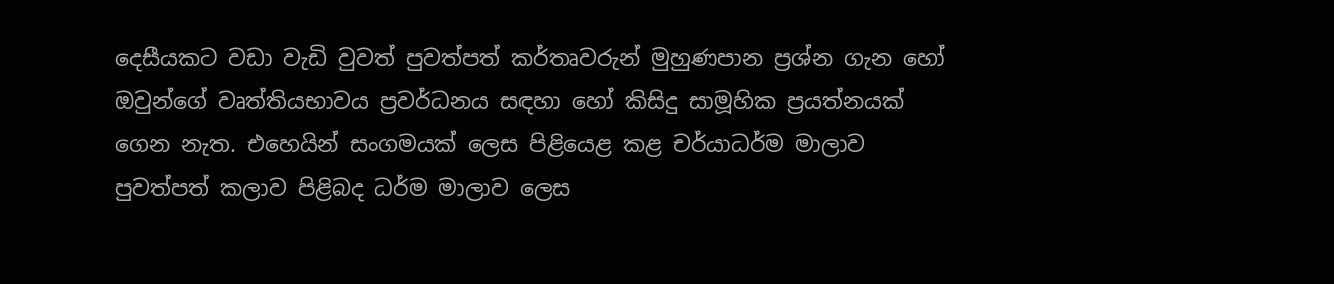දෙසීයකට වඩා වැඩි වුවත් පුවත්පත් කර්තෘවරුන් මුහුණපාන ප්‍රශ්න ගැන හෝ ඔවුන්ගේ වෘත්තියභාවය ප්‍රවර්ධනය සඳහා හෝ කිසිදු සාමූහික ප්‍රයත්නයක් ගෙන නැත. එහෙයින් සංගමයක් ලෙස පිළියෙළ කළ චර්යාධර්ම මාලාව පුවත්පත් කලාව පිළිබද ධර්ම මාලාව ලෙස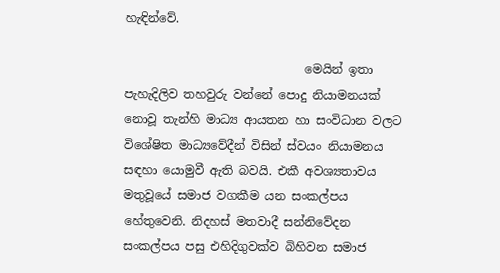හැඳින්වේ.

                              මෙයින් ඉතා පැහැදිලිව තහවුරු වන්නේ පොදු නියාමනයක් නොවූ තැන්හි මාධ්‍ය ආයතන හා සංවිධාන වලට විශේෂිත මාධ්‍යවේදීන් විසින් ස්වයං නියාමනය සඳහා යොමුවී ඇති බවයි. එකී අවශ්‍යතාවය මතුවූයේ සමාජ වගකීම යන සංකල්පය හේතුවෙනි. නිදහස් මතවාදී සන්නිවේදන සංකල්පය පසු එහිදිගුවක්ව බිහිවන සමාජ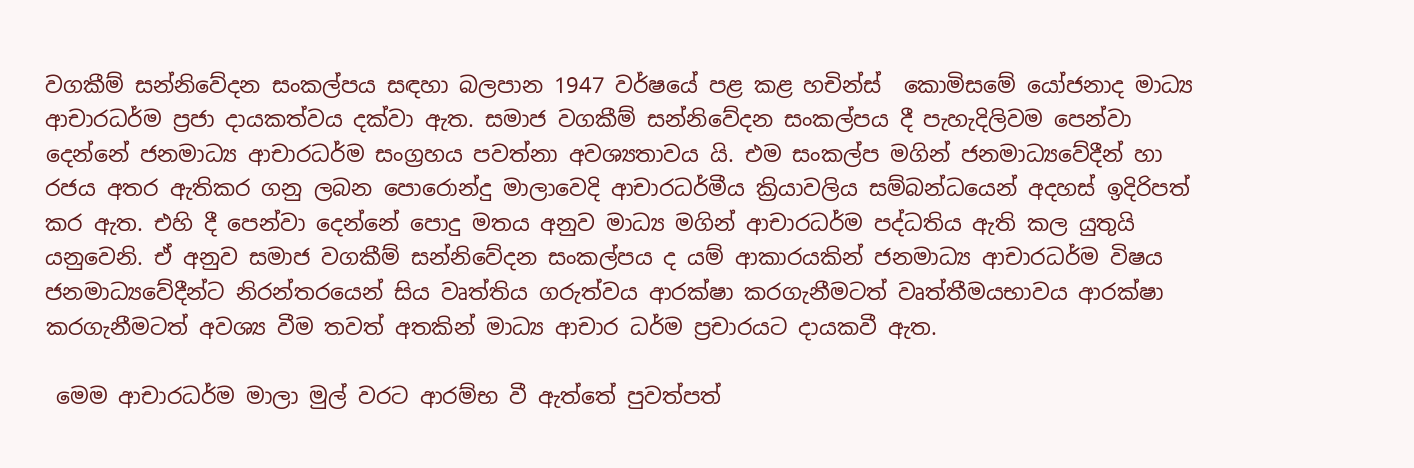වගකීම් සන්නිවේදන සංකල්පය සඳහා බලපාන 1947 වර්ෂයේ පළ කළ හචින්ස්  කොමිසමේ යෝජනාද මාධ්‍ය ආචාරධර්ම ප්‍රජා දායකත්වය දක්වා ඇත. සමාජ වගකීම් සන්නිවේදන සංකල්පය දී පැහැදිලිවම පෙන්වා දෙන්නේ ජනමාධ්‍ය ආචාරධර්ම සංග්‍රහය පවත්නා අවශ්‍යතාවය යි. එම සංකල්ප මගින් ජනමාධ්‍යවේදීන් හා රජය අතර ඇතිකර ගනු ලබන පොරොන්දු මාලාවෙදි ආචාරධර්මීය ක්‍රියාවලිය සම්බන්ධයෙන් අදහස් ඉදිරිපත් කර ඇත. එහි දී පෙන්වා දෙන්නේ පොදු මතය අනුව මාධ්‍ය මගින් ආචාරධර්ම පද්ධතිය ඇති කල යුතුයි යනුවෙනි. ඒ අනුව සමාජ වගකීම් සන්නිවේදන සංකල්පය ද යම් ආකාරයකින් ජනමාධ්‍ය ආචාරධර්ම විෂය ජනමාධ්‍යවේදීන්ට නිරන්තරයෙන් සිය වෘත්තිය ගරුත්වය ආරක්ෂා කරගැනීමටත් වෘත්තීමයභාවය ආරක්ෂා කරගැනීමටත් අවශ්‍ය වීම තවත් අතකින් මාධ්‍ය ආචාර ධර්ම ප්‍රචාරයට දායකවී ඇත.

 මෙම ආචාරධර්ම මාලා මුල් වරට ආරම්භ වී ඇත්තේ පුවත්පත්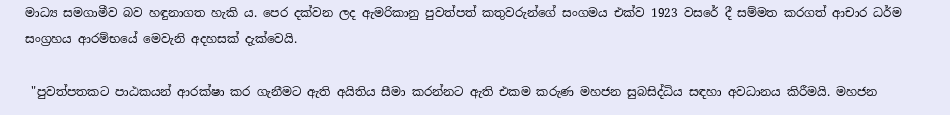මාධ්‍ය සමගාමීව බව හඳුනාගත හැකි ය. පෙර දක්වන ලද ඇමරිකානු පුවත්පත් කතුවරුන්ගේ සංගමය එක්ව 1923 වසරේ දී සම්මත කරගත් ආචාර ධර්ම සංග්‍රහය ආරම්භයේ මෙවැනි අදහසක් දැක්වෙයි.

 "පුවත්පතකට පාඨකයන් ආරක්ෂා කර ගැනීමට ඇති අයිතිය සීමා කරන්නට ඇති එකම කරුණ මහජන සුබසිද්ධිය සඳහා අවධානය කිරීමයි. මහජන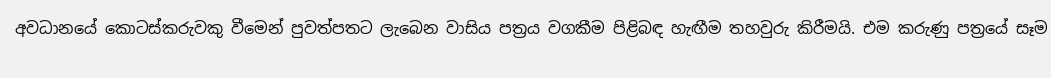අවධානයේ කොටස්කරුවකු වීමෙන් පුවත්පතට ලැබෙන වාසිය පත්‍රය වගකීම පිළිබඳ හැඟීම තහවුරු කිරීමයි. එම කරුණු පත්‍රයේ සෑම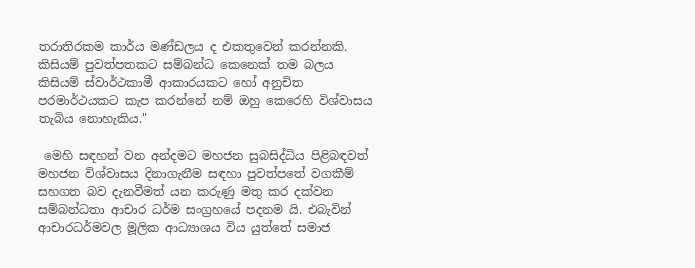තරාතිරකම කාර්ය මණ්ඩලය ද එකතුවෙන් කරන්නකි. කිසියම් පුවත්පතකට සම්බන්ධ කෙනෙක් තම බලය කිසියම් ස්වාර්ථකාමී ආකාරයකට හෝ අනුචිත පරමාර්ථයකට කැප කරන්නේ නම් ඔහු කෙරෙහි විශ්වාසය තැබිය නොහැකිය."

 මෙහි සඳහන් වන අන්දමට මහජන සුබසිද්ධිය පිළිබඳවත් මහජන විශ්වාසය දිනාගැනීම සඳහා පුවත්පතේ වගකීම් සහගත බව දැනවීමත් යන කරුණු මතු කර දක්වන සම්බන්ධතා ආචාර ධර්ම සංග්‍රහයේ පදනම යි. එබැවින් ආචාරධර්මවල මූලික ආධ්‍යාශය විය යුත්තේ සමාජ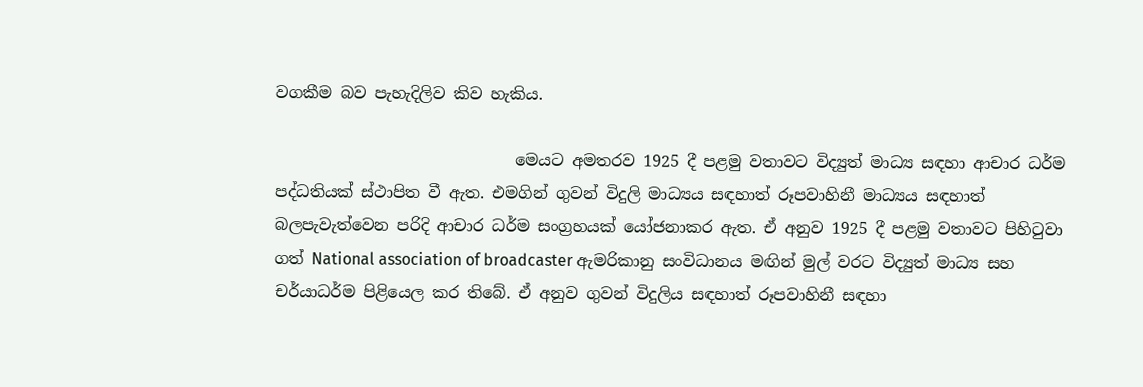වගකීම බව පැහැදිලිව කිව හැකිය.

                              මෙයට අමතරව 1925 දී පළමු වතාවට විද්‍යුත් මාධ්‍ය සඳහා ආචාර ධර්ම පද්ධතියක් ස්ථාපිත වී ඇත. එමගින් ගුවන් විදුලි මාධ්‍යය සඳහාත් රූපවාහිනී මාධ්‍යය සඳහාත් බලපැවැත්වෙන පරිදි ආචාර ධර්ම සංග්‍රහයක් යෝජනාකර ඇත. ඒ අනුව 1925 දී පළමු වතාවට පිහිටුවා ගත් National association of broadcaster ඇමරිකානු සංවිධානය මඟින් මුල් වරට විද්‍යුත් මාධ්‍ය සහ චර්යාධර්ම පිළියෙල කර තිබේ. ඒ අනුව ගුවන් විදුලිය සඳහාත් රූපවාහිනී සඳහා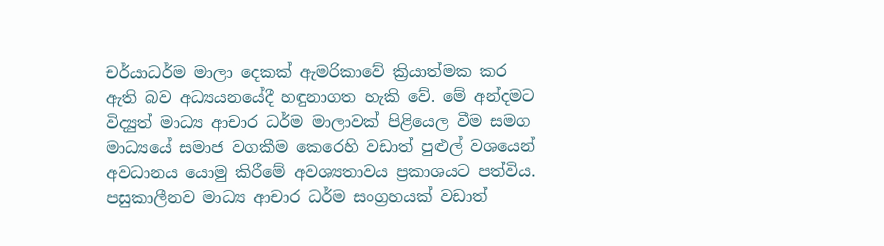චර්යාධර්ම මාලා දෙකක් ඇමරිකාවේ ක්‍රියාත්මක කර ඇති බව අධ්‍යයනයේදී හඳුනාගත හැකි වේ. මේ අන්දමට විද්‍යුත් මාධ්‍ය ආචාර ධර්ම මාලාවක් පිළියෙල වීම සමග මාධ්‍යයේ සමාජ වගකීම කෙරෙහි වඩාත් පුළුල් වශයෙන් අවධානය යොමු කිරීමේ අවශ්‍යතාවය ප්‍රකාශයට පත්විය. පසුකාලීනව මාධ්‍ය ආචාර ධර්ම සංග්‍රහයක් වඩාත්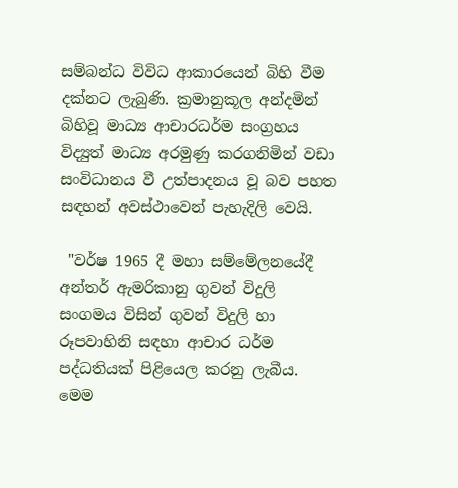සම්බන්ධ විවිධ ආකාරයෙන් බිහි වීම දක්නට ලැබුණි. ක්‍රමානුකූල අන්දමින් බිහිවූ මාධ්‍ය ආචාරධර්ම සංග්‍රහය විද්‍යුත් මාධ්‍ය අරමුණු කරගනිමින් වඩා සංවිධානය වී උත්පාදනය වූ බව පහත සඳහන් අවස්ථාවෙන් පැහැදිලි වෙයි.

 "වර්ෂ 1965 දී මහා සම්මේලනයේදී අන්තර් ඇමරිකානු ගුවන් විදුලි සංගමය විසින් ගුවන් විදුලි හා රූපවාහිනි සඳහා ආචාර ධර්ම පද්ධතියක් පිළියෙල කරනු ලැබීය. මෙම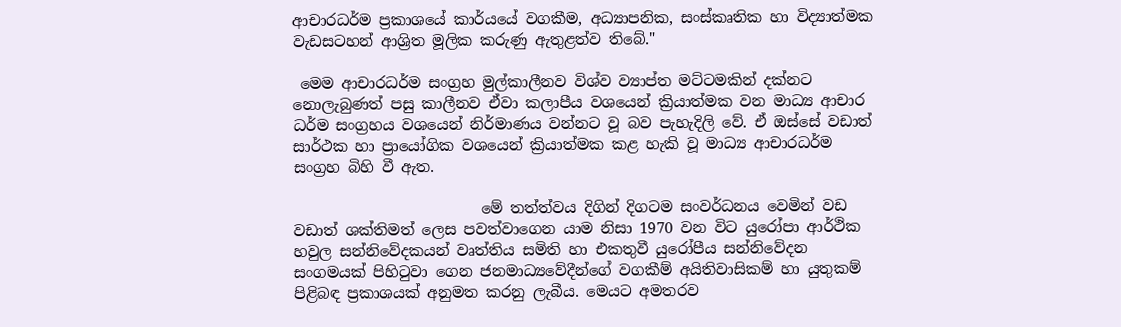ආචාරධර්ම ප්‍රකාශයේ කාර්යයේ වගකීම, අධ්‍යාපනික, සංස්කෘතික හා විද්‍යාත්මක වැඩසටහන් ආශ්‍රිත මූලික කරුණු ඇතුළත්ව තිබේ."

 මෙම ආචාරධර්ම සංග්‍රහ මුල්කාලීනව විශ්ව ව්‍යාප්ත මට්ටමකින් දක්නට නොලැබුණත් පසු කාලීනව ඒවා කලාපීය වශයෙන් ක්‍රියාත්මක වන මාධ්‍ය ආචාර ධර්ම සංග්‍රහය වශයෙන් නිර්මාණය වන්නට වූ බව පැහැදිලි වේ. ඒ ඔස්සේ වඩාත් සාර්ථක හා ප්‍රායෝගික වශයෙන් ක්‍රියාත්මක කළ හැකි වූ මාධ්‍ය ආචාරධර්ම සංග්‍රහ බිහි වී ඇත.

                         මේ තත්ත්වය දිගින් දිගටම සංවර්ධනය වෙමින් වඩ වඩාත් ශක්තිමත් ලෙස පවත්වාගෙන යාම නිසා 1970 වන විට යුරෝපා ආර්ථික හවුල සන්නිවේදකයන් වෘත්තිය සමිති හා එකතුවී යුරෝපීය සන්නිවේදන සංගමයක් පිහිටුවා ගෙන ජනමාධ්‍යවේදීන්ගේ වගකීම් අයිතිවාසිකම් හා යුතුකම් පිළිබඳ ප්‍රකාශයක් අනුමත කරනු ලැබීය. මෙයට අමතරව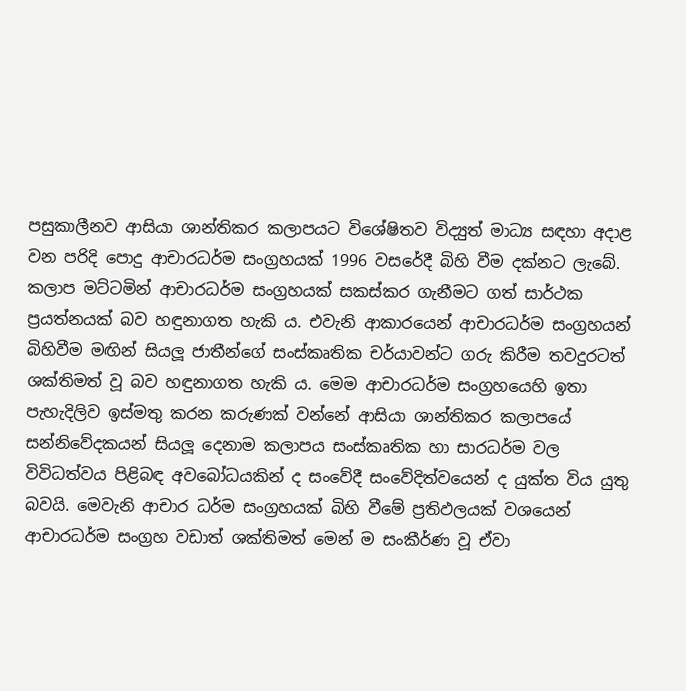පසුකාලීනව ආසියා ශාන්තිකර කලාපයට විශේෂිතව විද්‍යුත් මාධ්‍ය සඳහා අදාළ වන පරිදි පොදු ආචාරධර්ම සංග්‍රහයක් 1996 වසරේදී බිහි වීම දක්නට ලැබේ. කලාප මට්ටමින් ආචාරධර්ම සංග්‍රහයක් සකස්කර ගැනීමට ගත් සාර්ථක ප්‍රයත්නයක් බව හඳුනාගත හැකි ය. එවැනි ආකාරයෙන් ආචාරධර්ම සංග්‍රහයන් බිහිවීම මඟින් සියලූ ජාතීන්ගේ සංස්කෘතික චර්යාවන්ට ගරු කිරීම තවදුරටත් ශක්තිමත් වූ බව හඳුනාගත හැකි ය. මෙම ආචාරධර්ම සංග්‍රහයෙහි ඉතා පැහැදිලිව ඉස්මතු කරන කරුණක් වන්නේ ආසියා ශාන්තිකර කලාපයේ සන්නිවේදකයන් සියලූ දෙනාම කලාපය සංස්කෘතික හා සාරධර්ම වල විවිධත්වය පිළිබඳ අවබෝධයකින් ද සංවේදී සංවේදිත්වයෙන් ද යුක්ත විය යුතු බවයි. මෙවැනි ආචාර ධර්ම සංග්‍රහයක් බිහි වීමේ ප්‍රතිඵලයක් වශයෙන් ආචාරධර්ම සංග්‍රහ වඩාත් ශක්තිමත් මෙන් ම සංකීර්ණ වූ ඒවා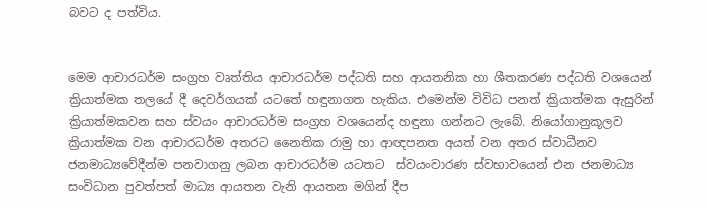බවට ද පත්විය.


මෙම ආචාරධර්ම සංග්‍රහ වෘත්තිය ආචාරධර්ම පද්ධති සහ ආයතනික හා ශීතකරණ පද්ධති වශයෙන් ක්‍රියාත්මක තලයේ දී දෙවර්ගයක් යටතේ හඳුනාගත හැකිය. එමෙන්ම විවිධ පනත් ක්‍රියාත්මක ඇසුරින් ක්‍රියාත්මකවන සහ ස්වයං ආචාරධර්ම සංග්‍රහ වශයෙන්ද හඳුනා ගන්නට ලැබේ. නියෝගානුකූලව ක්‍රියාත්මක වන ආචාරධර්ම අතරට නෛතික රාමු හා ආඥපනත අයත් වන අතර ස්වාධීනව ජනමාධ්‍යවේදීන්ම පනවාගනු ලබන ආචාරධර්ම යටතට  ස්වයංවාරණ ස්වභාවයෙන් එන ජනමාධ්‍ය සංවිධාන පුවත්පත් මාධ්‍ය ආයතන වැනි ආයතන මගින් දීප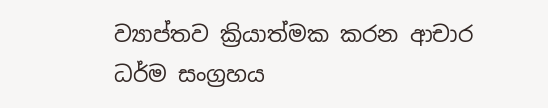ව්‍යාප්තව ක්‍රියාත්මක කරන ආචාර ධර්ම සංග්‍රහය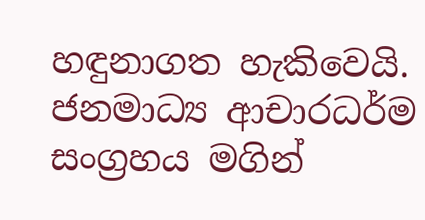හඳුනාගත හැකිවෙයි. ජනමාධ්‍ය ආචාරධර්ම සංග්‍රහය මගින්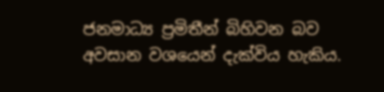ජනමාධ්‍ය ප්‍රමිතීන් බිහිවන බව අවසාන වශයෙන් දැක්විය හැකිය.